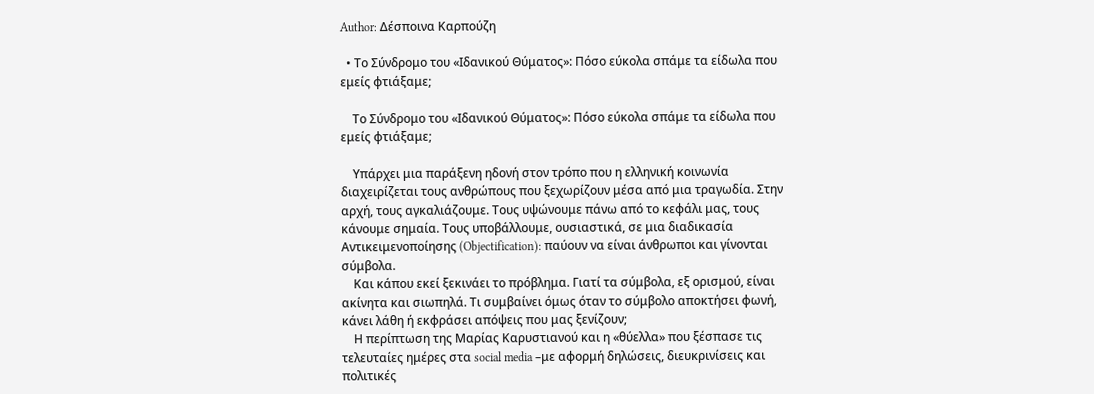Author: Δέσποινα Καρπούζη

  • Το Σύνδρομο του «Ιδανικού Θύματος»: Πόσο εύκολα σπάμε τα είδωλα που εμείς φτιάξαμε;

    Το Σύνδρομο του «Ιδανικού Θύματος»: Πόσο εύκολα σπάμε τα είδωλα που εμείς φτιάξαμε;

    Υπάρχει μια παράξενη ηδονή στον τρόπο που η ελληνική κοινωνία διαχειρίζεται τους ανθρώπους που ξεχωρίζουν μέσα από μια τραγωδία. Στην αρχή, τους αγκαλιάζουμε. Τους υψώνουμε πάνω από το κεφάλι μας, τους κάνουμε σημαία. Τους υποβάλλουμε, ουσιαστικά, σε μια διαδικασία Αντικειμενοποίησης (Objectification): παύουν να είναι άνθρωποι και γίνονται σύμβολα.
    Και κάπου εκεί ξεκινάει το πρόβλημα. Γιατί τα σύμβολα, εξ ορισμού, είναι ακίνητα και σιωπηλά. Τι συμβαίνει όμως όταν το σύμβολο αποκτήσει φωνή, κάνει λάθη ή εκφράσει απόψεις που μας ξενίζουν;
    Η περίπτωση της Μαρίας Καρυστιανού και η «θύελλα» που ξέσπασε τις τελευταίες ημέρες στα social media –με αφορμή δηλώσεις, διευκρινίσεις και πολιτικές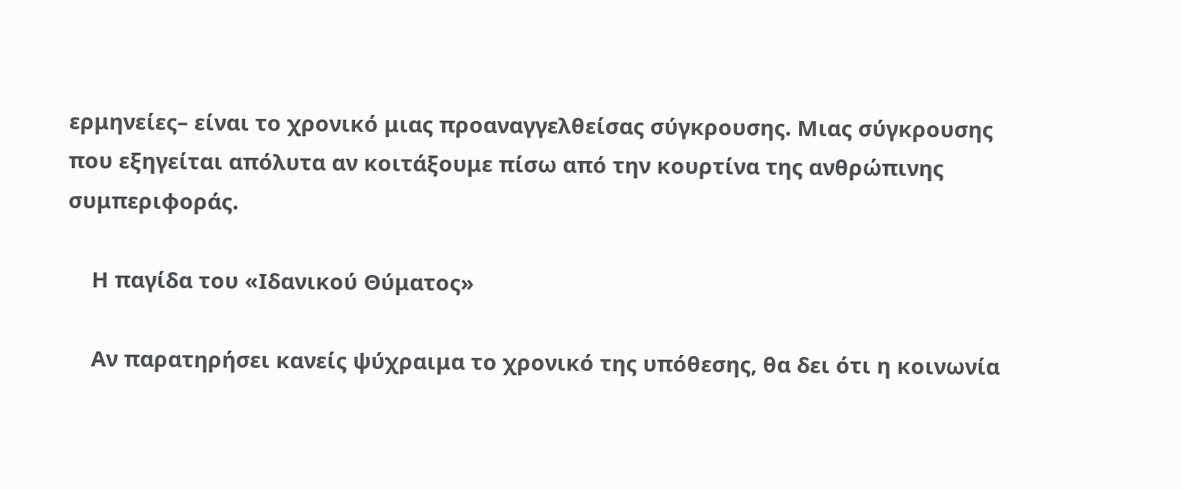ερμηνείες– είναι το χρονικό μιας προαναγγελθείσας σύγκρουσης. Μιας σύγκρουσης που εξηγείται απόλυτα αν κοιτάξουμε πίσω από την κουρτίνα της ανθρώπινης συμπεριφοράς.

    Η παγίδα του «Ιδανικού Θύματος»

    Αν παρατηρήσει κανείς ψύχραιμα το χρονικό της υπόθεσης, θα δει ότι η κοινωνία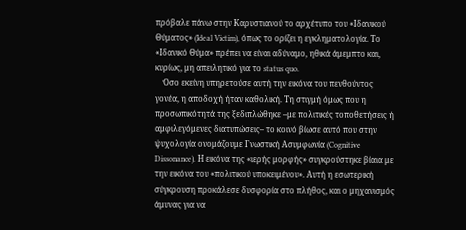πρόβαλε πάνω στην Καρυστιανού το αρχέτυπο του «Ιδανικού Θύματος» (Ideal Victim), όπως το ορίζει η εγκληματολογία. Το «Ιδανικό Θύμα» πρέπει να είναι αδύναμο, ηθικά άμεμπτο και, κυρίως, μη απειλητικό για το status quo.
    Όσο εκείνη υπηρετούσε αυτή την εικόνα του πενθούντος γονέα, η αποδοχή ήταν καθολική. Τη στιγμή όμως που η προσωπικότητά της ξεδιπλώθηκε –με πολιτικές τοποθετήσεις ή αμφιλεγόμενες διατυπώσεις– το κοινό βίωσε αυτό που στην ψυχολογία ονομάζουμε Γνωστική Ασυμφωνία (Cognitive Dissonance). Η εικόνα της «ιερής μορφής» συγκρούστηκε βίαια με την εικόνα του «πολιτικού υποκειμένου». Αυτή η εσωτερική σύγκρουση προκάλεσε δυσφορία στο πλήθος, και ο μηχανισμός άμυνας για να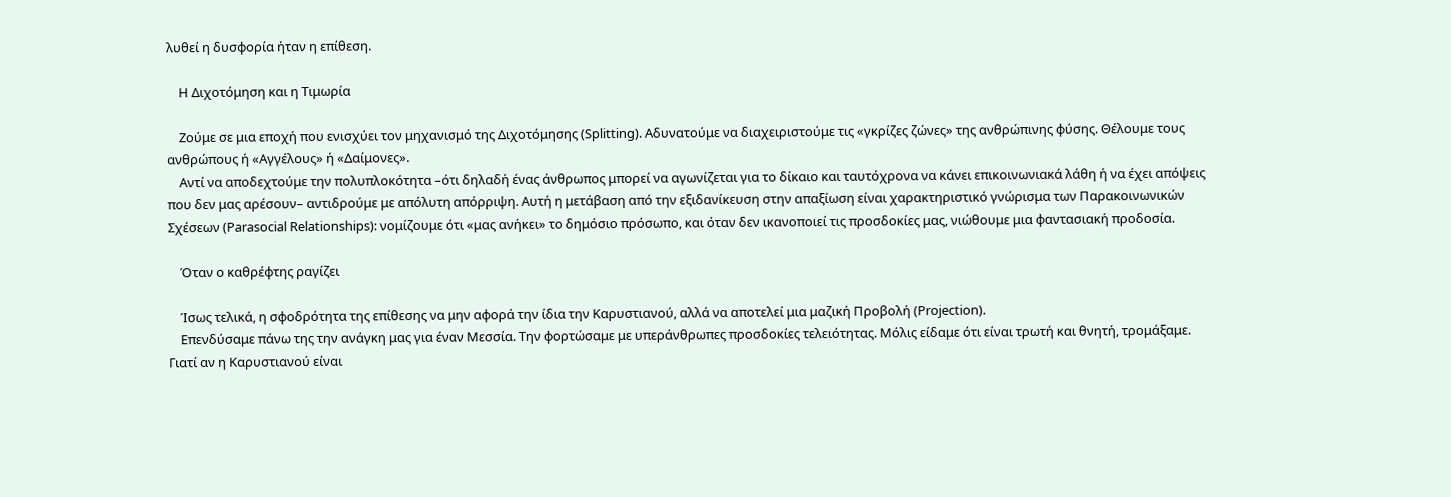λυθεί η δυσφορία ήταν η επίθεση.

    Η Διχοτόμηση και η Τιμωρία

    Ζούμε σε μια εποχή που ενισχύει τον μηχανισμό της Διχοτόμησης (Splitting). Αδυνατούμε να διαχειριστούμε τις «γκρίζες ζώνες» της ανθρώπινης φύσης. Θέλουμε τους ανθρώπους ή «Αγγέλους» ή «Δαίμονες».
    Αντί να αποδεχτούμε την πολυπλοκότητα –ότι δηλαδή ένας άνθρωπος μπορεί να αγωνίζεται για το δίκαιο και ταυτόχρονα να κάνει επικοινωνιακά λάθη ή να έχει απόψεις που δεν μας αρέσουν– αντιδρούμε με απόλυτη απόρριψη. Αυτή η μετάβαση από την εξιδανίκευση στην απαξίωση είναι χαρακτηριστικό γνώρισμα των Παρακοινωνικών Σχέσεων (Parasocial Relationships): νομίζουμε ότι «μας ανήκει» το δημόσιο πρόσωπο, και όταν δεν ικανοποιεί τις προσδοκίες μας, νιώθουμε μια φαντασιακή προδοσία.

    Όταν ο καθρέφτης ραγίζει

    Ίσως τελικά, η σφοδρότητα της επίθεσης να μην αφορά την ίδια την Καρυστιανού, αλλά να αποτελεί μια μαζική Προβολή (Projection).
    Επενδύσαμε πάνω της την ανάγκη μας για έναν Μεσσία. Την φορτώσαμε με υπεράνθρωπες προσδοκίες τελειότητας. Μόλις είδαμε ότι είναι τρωτή και θνητή, τρομάξαμε. Γιατί αν η Καρυστιανού είναι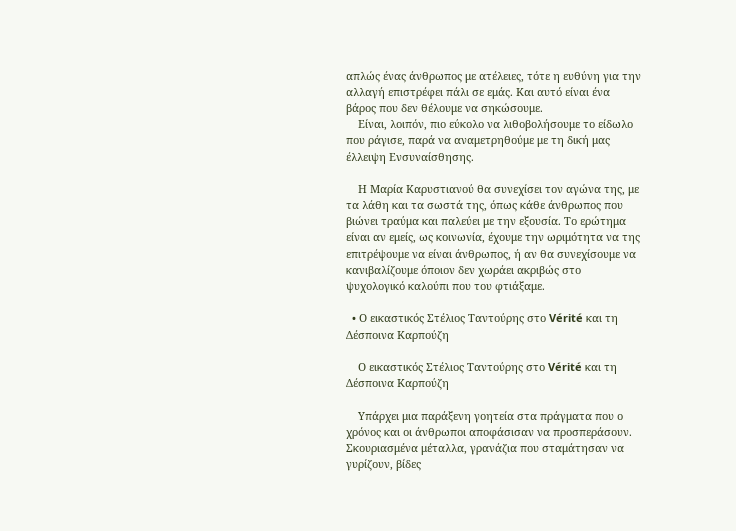απλώς ένας άνθρωπος με ατέλειες, τότε η ευθύνη για την αλλαγή επιστρέφει πάλι σε εμάς. Και αυτό είναι ένα βάρος που δεν θέλουμε να σηκώσουμε.
    Είναι, λοιπόν, πιο εύκολο να λιθοβολήσουμε το είδωλο που ράγισε, παρά να αναμετρηθούμε με τη δική μας έλλειψη Ενσυναίσθησης.

    Η Μαρία Καρυστιανού θα συνεχίσει τον αγώνα της, με τα λάθη και τα σωστά της, όπως κάθε άνθρωπος που βιώνει τραύμα και παλεύει με την εξουσία. Το ερώτημα είναι αν εμείς, ως κοινωνία, έχουμε την ωριμότητα να της επιτρέψουμε να είναι άνθρωπος, ή αν θα συνεχίσουμε να κανιβαλίζουμε όποιον δεν χωράει ακριβώς στο ψυχολογικό καλούπι που του φτιάξαμε.

  • Ο εικαστικός Στέλιος Ταντούρης στο Vérité και τη Δέσποινα Καρπούζη

    Ο εικαστικός Στέλιος Ταντούρης στο Vérité και τη Δέσποινα Καρπούζη

    Υπάρχει μια παράξενη γοητεία στα πράγματα που ο χρόνος και οι άνθρωποι αποφάσισαν να προσπεράσουν. Σκουριασμένα μέταλλα, γρανάζια που σταμάτησαν να γυρίζουν, βίδες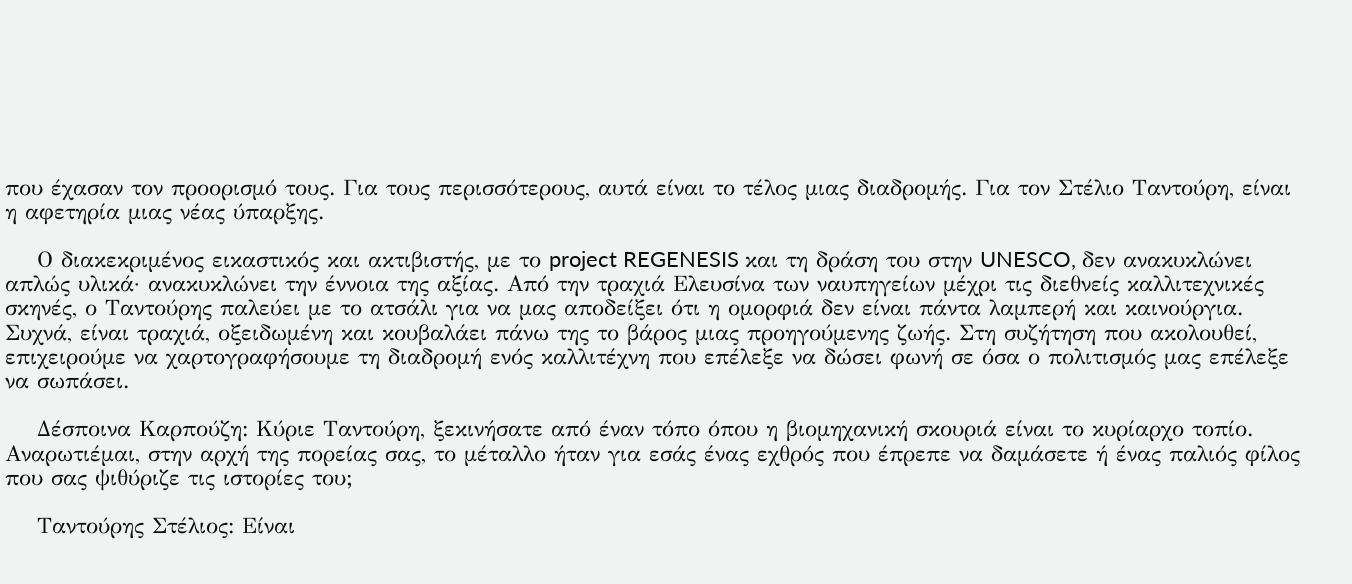που έχασαν τον προορισμό τους. Για τους περισσότερους, αυτά είναι το τέλος μιας διαδρομής. Για τον Στέλιο Ταντούρη, είναι η αφετηρία μιας νέας ύπαρξης.

    Ο διακεκριμένος εικαστικός και ακτιβιστής, με το project REGENESIS και τη δράση του στην UNESCO, δεν ανακυκλώνει απλώς υλικά· ανακυκλώνει την έννοια της αξίας. Από την τραχιά Ελευσίνα των ναυπηγείων μέχρι τις διεθνείς καλλιτεχνικές σκηνές, ο Ταντούρης παλεύει με το ατσάλι για να μας αποδείξει ότι η ομορφιά δεν είναι πάντα λαμπερή και καινούργια. Συχνά, είναι τραχιά, οξειδωμένη και κουβαλάει πάνω της το βάρος μιας προηγούμενης ζωής. Στη συζήτηση που ακολουθεί, επιχειρούμε να χαρτογραφήσουμε τη διαδρομή ενός καλλιτέχνη που επέλεξε να δώσει φωνή σε όσα ο πολιτισμός μας επέλεξε να σωπάσει.

    Δέσποινα Καρπούζη: Κύριε Ταντούρη, ξεκινήσατε από έναν τόπο όπου η βιομηχανική σκουριά είναι το κυρίαρχο τοπίο. Αναρωτιέμαι, στην αρχή της πορείας σας, το μέταλλο ήταν για εσάς ένας εχθρός που έπρεπε να δαμάσετε ή ένας παλιός φίλος που σας ψιθύριζε τις ιστορίες του;

    Ταντούρης Στέλιος: Είναι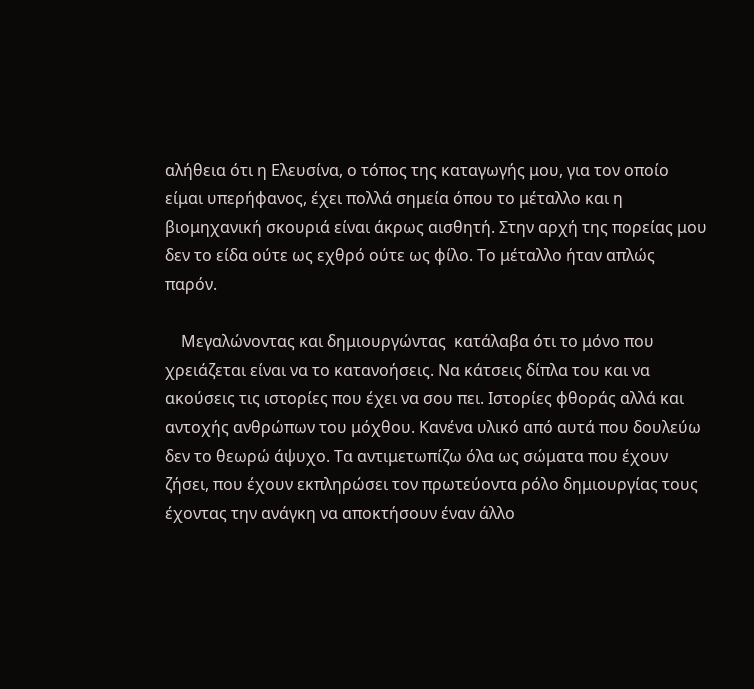αλήθεια ότι η Ελευσίνα, ο τόπος της καταγωγής μου, για τον οποίο είμαι υπερήφανος, έχει πολλά σημεία όπου το μέταλλο και η βιομηχανική σκουριά είναι άκρως αισθητή. Στην αρχή της πορείας μου δεν το είδα ούτε ως εχθρό ούτε ως φίλο. Το μέταλλο ήταν απλώς παρόν.

    Μεγαλώνοντας και δημιουργώντας  κατάλαβα ότι το μόνο που χρειάζεται είναι να το κατανοήσεις. Να κάτσεις δίπλα του και να ακούσεις τις ιστορίες που έχει να σου πει. Ιστορίες φθοράς αλλά και αντοχής ανθρώπων του μόχθου. Κανένα υλικό από αυτά που δουλεύω δεν το θεωρώ άψυχο. Τα αντιμετωπίζω όλα ως σώματα που έχουν ζήσει, που έχουν εκπληρώσει τον πρωτεύοντα ρόλο δημιουργίας τους έχοντας την ανάγκη να αποκτήσουν έναν άλλο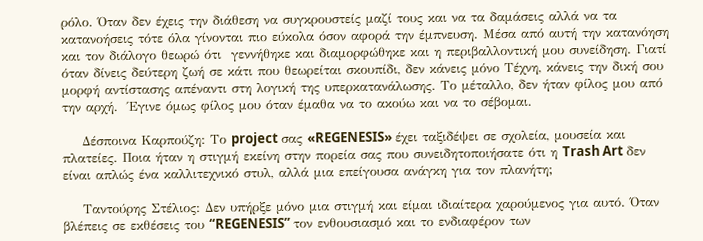ρόλο. Όταν δεν έχεις την διάθεση να συγκρουστείς μαζί τους και να τα δαμάσεις αλλά να τα κατανοήσεις τότε όλα γίνονται πιο εύκολα όσον αφορά την έμπνευση. Μέσα από αυτή την κατανόηση και τον διάλογο θεωρώ ότι  γεννήθηκε και διαμορφώθηκε και η περιβαλλοντική μου συνείδηση. Γιατί όταν δίνεις δεύτερη ζωή σε κάτι που θεωρείται σκουπίδι, δεν κάνεις μόνο Τέχνη, κάνεις την δική σου μορφή αντίστασης απέναντι στη λογική της υπερκατανάλωσης. Το μέταλλο, δεν ήταν φίλος μου από την αρχή.  Έγινε όμως φίλος μου όταν έμαθα να το ακούω και να το σέβομαι.

    Δέσποινα Καρπούζη: Το project σας «REGENESIS» έχει ταξιδέψει σε σχολεία, μουσεία και πλατείες. Ποια ήταν η στιγμή εκείνη στην πορεία σας που συνειδητοποιήσατε ότι η Trash Art δεν είναι απλώς ένα καλλιτεχνικό στυλ, αλλά μια επείγουσα ανάγκη για τον πλανήτη;

    Ταντούρης Στέλιος: Δεν υπήρξε μόνο μια στιγμή και είμαι ιδιαίτερα χαρούμενος για αυτό. Όταν βλέπεις σε εκθέσεις του “REGENESIS” τον ενθουσιασμό και το ενδιαφέρον των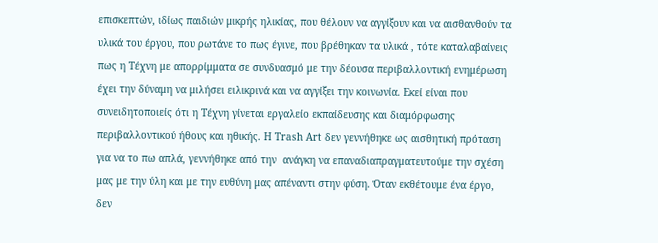επισκεπτών, ιδίως παιδιών μικρής ηλικίας, που θέλουν να αγγίξουν και να αισθανθούν τα υλικά του έργου, που ρωτάνε το πως έγινε, που βρέθηκαν τα υλικά , τότε καταλαβαίνεις πως η Τέχνη με απορρίμματα σε συνδυασμό με την δέουσα περιβαλλοντική ενημέρωση έχει την δύναμη να μιλήσει ειλικρινά και να αγγίξει την κοινωνία. Εκεί είναι που συνειδητοποιείς ότι η Τέχνη γίνεται εργαλείο εκπαίδευσης και διαμόρφωσης περιβαλλοντικού ήθους και ηθικής. Η Trash Art δεν γεννήθηκε ως αισθητική πρόταση για να το πω απλά, γεννήθηκε από την  ανάγκη να επαναδιαπραγματευτούμε την σχέση μας με την ύλη και με την ευθύνη μας απέναντι στην φύση. Όταν εκθέτουμε ένα έργο, δεν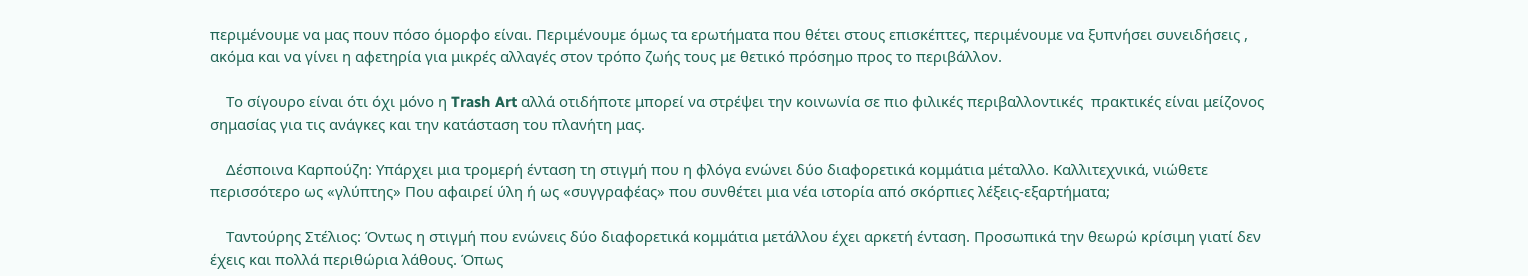περιμένουμε να μας πουν πόσο όμορφο είναι. Περιμένουμε όμως τα ερωτήματα που θέτει στους επισκέπτες, περιμένουμε να ξυπνήσει συνειδήσεις , ακόμα και να γίνει η αφετηρία για μικρές αλλαγές στον τρόπο ζωής τους με θετικό πρόσημο προς το περιβάλλον.

    Το σίγουρο είναι ότι όχι μόνο η Trash Art αλλά οτιδήποτε μπορεί να στρέψει την κοινωνία σε πιο φιλικές περιβαλλοντικές  πρακτικές είναι μείζονος σημασίας για τις ανάγκες και την κατάσταση του πλανήτη μας.

    Δέσποινα Καρπούζη: Υπάρχει μια τρομερή ένταση τη στιγμή που η φλόγα ενώνει δύο διαφορετικά κομμάτια μέταλλο. Καλλιτεχνικά, νιώθετε περισσότερο ως «γλύπτης» Που αφαιρεί ύλη ή ως «συγγραφέας» που συνθέτει μια νέα ιστορία από σκόρπιες λέξεις-εξαρτήματα;

    Ταντούρης Στέλιος: Όντως η στιγμή που ενώνεις δύο διαφορετικά κομμάτια μετάλλου έχει αρκετή ένταση. Προσωπικά την θεωρώ κρίσιμη γιατί δεν έχεις και πολλά περιθώρια λάθους. Όπως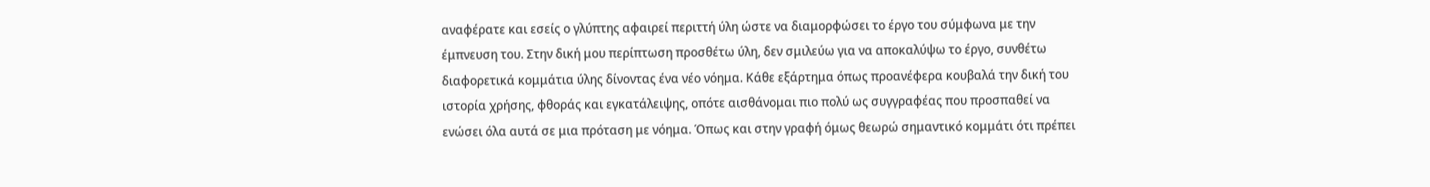αναφέρατε και εσείς ο γλύπτης αφαιρεί περιττή ύλη ώστε να διαμορφώσει το έργο του σύμφωνα με την έμπνευση του. Στην δική μου περίπτωση προσθέτω ύλη, δεν σμιλεύω για να αποκαλύψω το έργο, συνθέτω διαφορετικά κομμάτια ύλης δίνοντας ένα νέο νόημα. Κάθε εξάρτημα όπως προανέφερα κουβαλά την δική του ιστορία χρήσης, φθοράς και εγκατάλειψης, οπότε αισθάνομαι πιο πολύ ως συγγραφέας που προσπαθεί να ενώσει όλα αυτά σε μια πρόταση με νόημα. Όπως και στην γραφή όμως θεωρώ σημαντικό κομμάτι ότι πρέπει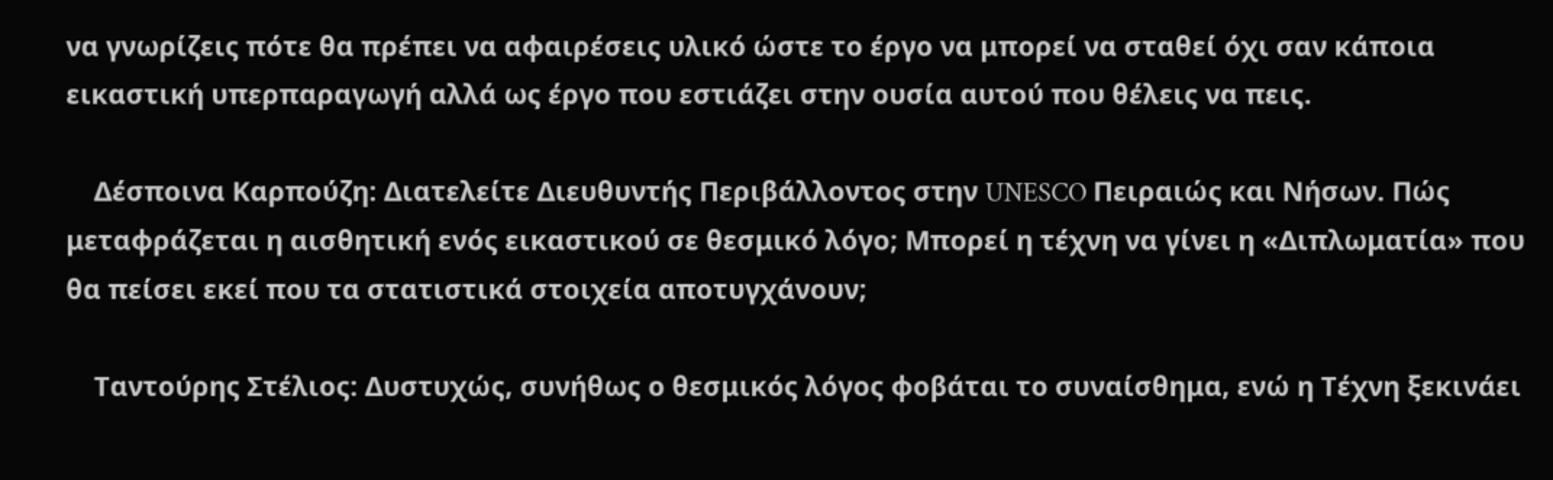να γνωρίζεις πότε θα πρέπει να αφαιρέσεις υλικό ώστε το έργο να μπορεί να σταθεί όχι σαν κάποια εικαστική υπερπαραγωγή αλλά ως έργο που εστιάζει στην ουσία αυτού που θέλεις να πεις.

    Δέσποινα Καρπούζη: Διατελείτε Διευθυντής Περιβάλλοντος στην UNESCO Πειραιώς και Νήσων. Πώς μεταφράζεται η αισθητική ενός εικαστικού σε θεσμικό λόγο; Μπορεί η τέχνη να γίνει η «Διπλωματία» που θα πείσει εκεί που τα στατιστικά στοιχεία αποτυγχάνουν;

    Ταντούρης Στέλιος: Δυστυχώς, συνήθως ο θεσμικός λόγος φοβάται το συναίσθημα, ενώ η Τέχνη ξεκινάει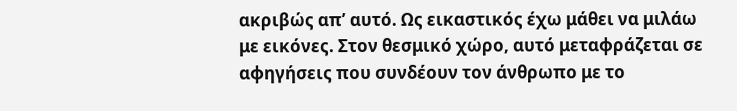ακριβώς απ’ αυτό. Ως εικαστικός έχω μάθει να μιλάω με εικόνες. Στον θεσμικό χώρο, αυτό μεταφράζεται σε αφηγήσεις που συνδέουν τον άνθρωπο με το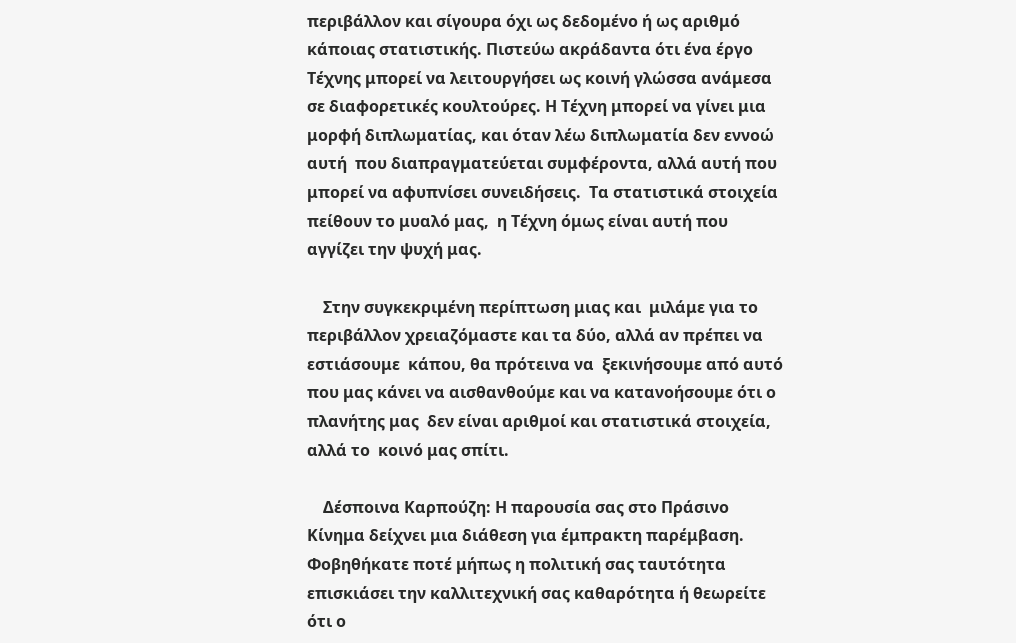περιβάλλον και σίγουρα όχι ως δεδομένο ή ως αριθμό κάποιας στατιστικής. Πιστεύω ακράδαντα ότι ένα έργο Τέχνης μπορεί να λειτουργήσει ως κοινή γλώσσα ανάμεσα σε διαφορετικές κουλτούρες. Η Τέχνη μπορεί να γίνει μια μορφή διπλωματίας, και όταν λέω διπλωματία δεν εννοώ αυτή  που διαπραγματεύεται συμφέροντα, αλλά αυτή που μπορεί να αφυπνίσει συνειδήσεις.  Τα στατιστικά στοιχεία πείθουν το μυαλό μας,  η Τέχνη όμως είναι αυτή που αγγίζει την ψυχή μας.

    Στην συγκεκριμένη περίπτωση μιας και  μιλάμε για το περιβάλλον χρειαζόμαστε και τα δύο, αλλά αν πρέπει να εστιάσουμε  κάπου, θα πρότεινα να  ξεκινήσουμε από αυτό που μας κάνει να αισθανθούμε και να κατανοήσουμε ότι ο πλανήτης μας  δεν είναι αριθμοί και στατιστικά στοιχεία, αλλά το  κοινό μας σπίτι.

    Δέσποινα Καρπούζη: Η παρουσία σας στο Πράσινο Κίνημα δείχνει μια διάθεση για έμπρακτη παρέμβαση. Φοβηθήκατε ποτέ μήπως η πολιτική σας ταυτότητα επισκιάσει την καλλιτεχνική σας καθαρότητα ή θεωρείτε ότι ο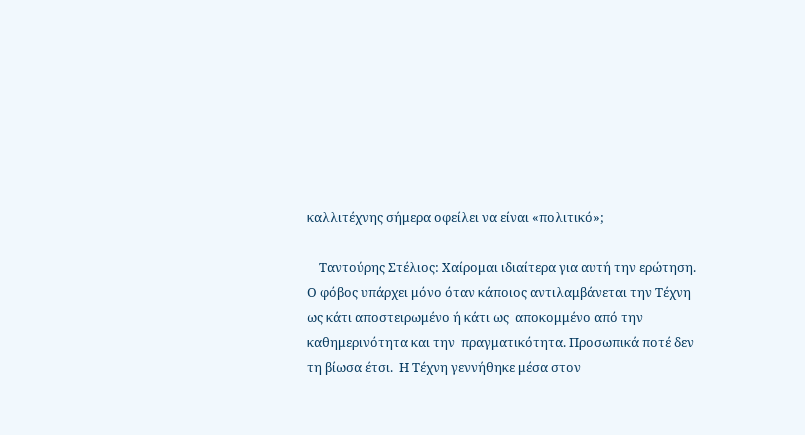καλλιτέχνης σήμερα οφείλει να είναι «πολιτικό»;

    Ταντούρης Στέλιος: Χαίρομαι ιδιαίτερα για αυτή την ερώτηση. Ο φόβος υπάρχει μόνο όταν κάποιος αντιλαμβάνεται την Τέχνη ως κάτι αποστειρωμένο ή κάτι ως  αποκομμένο από την καθημερινότητα και την  πραγματικότητα. Προσωπικά ποτέ δεν τη βίωσα έτσι.  Η Τέχνη γεννήθηκε μέσα στον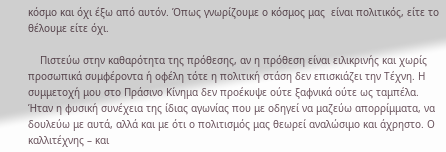κόσμο και όχι έξω από αυτόν. Όπως γνωρίζουμε ο κόσμος μας  είναι πολιτικός, είτε το θέλουμε είτε όχι.

    Πιστεύω στην καθαρότητα της πρόθεσης, αν η πρόθεση είναι ειλικρινής και χωρίς προσωπικά συμφέροντα ή οφέλη τότε η πολιτική στάση δεν επισκιάζει την Τέχνη. Η συμμετοχή μου στο Πράσινο Κίνημα δεν προέκυψε ούτε ξαφνικά ούτε ως ταμπέλα. Ήταν η φυσική συνέχεια της ίδιας αγωνίας που με οδηγεί να μαζεύω απορρίμματα, να  δουλεύω με αυτά, αλλά και με ότι ο πολιτισμός μας θεωρεί αναλώσιμο και άχρηστο. Ο καλλιτέχνης – και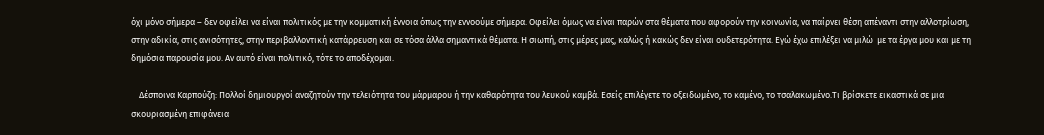όχι μόνο σήμερα – δεν οφείλει να είναι πολιτικός με την κομματική έννοια όπως την εννοούμε σήμερα. Οφείλει όμως να είναι παρών στα θέματα που αφορούν την κοινωνία, να παίρνει θέση απέναντι στην αλλοτρίωση, στην αδικία, στις ανισότητες, στην περιβαλλοντική κατάρρευση και σε τόσα άλλα σημαντικά θέματα. Η σιωπή, στις μέρες μας, καλώς ή κακώς δεν είναι ουδετερότητα. Εγώ έχω επιλέξει να μιλώ  με τα έργα μου και με τη δημόσια παρουσία μου. Αν αυτό είναι πολιτικό, τότε το αποδέχομαι.

    Δέσποινα Καρπούζη: Πολλοί δημιουργοί αναζητούν την τελειότητα του μάρμαρου ή την καθαρότητα του λευκού καμβά. Εσείς επιλέγετε το οξειδωμένο, το καμένο, το τσαλακωμένο.Τι βρίσκετε εικαστικά σε μια σκουριασμένη επιφάνεια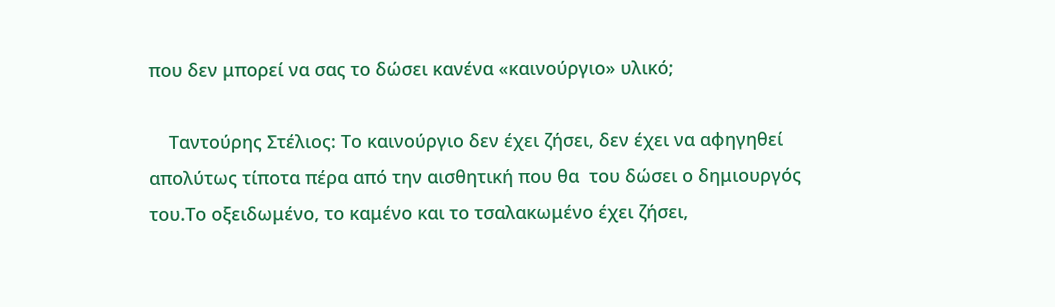που δεν μπορεί να σας το δώσει κανένα «καινούργιο» υλικό;

    Ταντούρης Στέλιος: Το καινούργιο δεν έχει ζήσει, δεν έχει να αφηγηθεί απολύτως τίποτα πέρα από την αισθητική που θα  του δώσει ο δημιουργός του.Το οξειδωμένο, το καμένο και το τσαλακωμένο έχει ζήσει,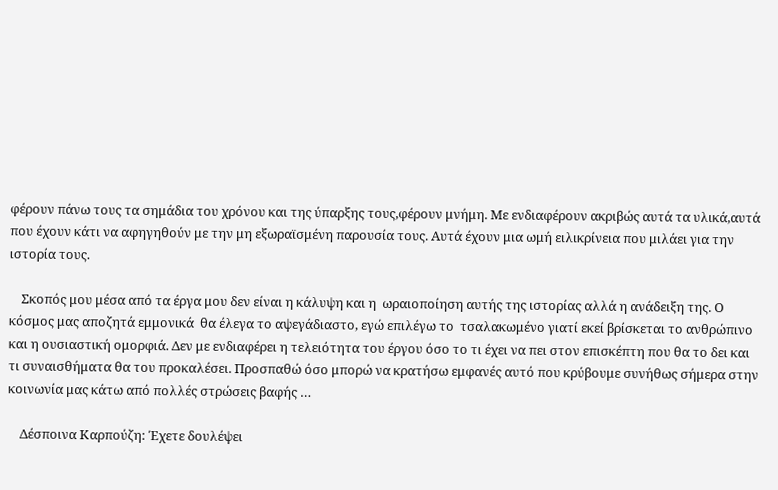φέρουν πάνω τους τα σημάδια του χρόνου και της ύπαρξης τους,φέρουν μνήμη. Με ενδιαφέρουν ακριβώς αυτά τα υλικά,αυτά που έχουν κάτι να αφηγηθούν με την μη εξωραϊσμένη παρουσία τους. Αυτά έχουν μια ωμή ειλικρίνεια που μιλάει για την ιστορία τους.

    Σκοπός μου μέσα από τα έργα μου δεν είναι η κάλυψη και η  ωραιοποίηση αυτής της ιστορίας αλλά η ανάδειξη της. Ο κόσμος μας αποζητά εμμονικά  θα έλεγα το αψεγάδιαστο, εγώ επιλέγω το  τσαλακωμένο γιατί εκεί βρίσκεται το ανθρώπινο και η ουσιαστική ομορφιά. Δεν με ενδιαφέρει η τελειότητα του έργου όσο το τι έχει να πει στον επισκέπτη που θα το δει και τι συναισθήματα θα του προκαλέσει. Προσπαθώ όσο μπορώ να κρατήσω εμφανές αυτό που κρύβουμε συνήθως σήμερα στην κοινωνία μας κάτω από πολλές στρώσεις βαφής …

    Δέσποινα Καρπούζη: Έχετε δουλέψει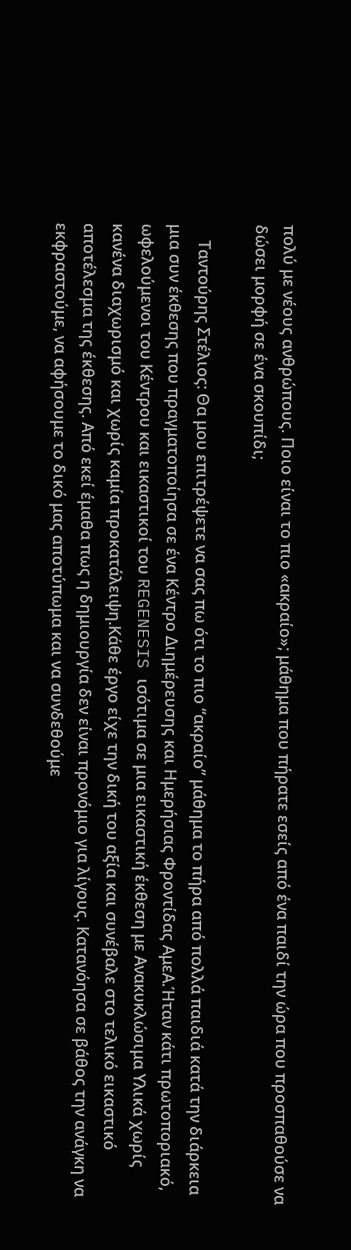πολύ με νέους ανθρώπους. Ποιο είναι το πιο «ακραίο»; μάθημα που πήρατε εσείς από ένα παιδί την ώρα που προσπαθούσε να δώσει μορφή σε ένα σκουπίδι;

    Ταντούρης Στέλιος: Θα μου επιτρέψετε να σας πω ότι το πιο “ακραίο” μάθημα το πήρα από πολλά παιδιά κατά την διάρκεια μια συν έκθεσης που πραγματοποίησα σε ένα Κέντρο Διημέρευσης και Ημερήσιας Φροντίδας ΑμεΑ.Ήταν κάτι πρωτοποριακό, ωφελούμενοι του Κέντρου και εικαστικοί του REGENESIS ισότιμα σε μια εικαστική έκθεση με Ανακυκλώσιμα Υλικά χωρίς κανένα διαχωρισμό και χωρίς καμία προκατάλειψη.Κάθε έργο είχε την δική του αξία και συνέβαλε στο τελικό εικαστικό αποτέλεσμα της έκθεσης. Από εκεί έμαθα πως η δημιουργία δεν είναι προνόμιο για λίγους. Κατανόησα σε βάθος την ανάγκη να εκφραστούμε, να αφήσουμε το δικό μας αποτύπωμα και να συνδεθούμε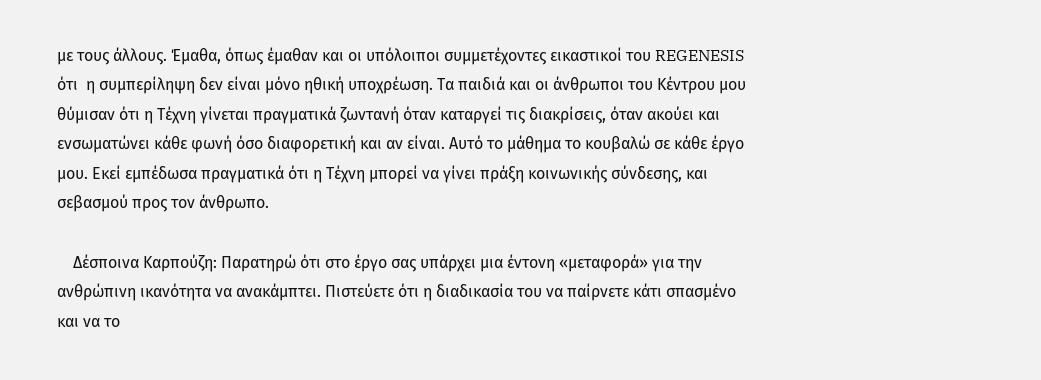με τους άλλους. Έμαθα, όπως έμαθαν και οι υπόλοιποι συμμετέχοντες εικαστικοί του REGENESIS  ότι  η συμπερίληψη δεν είναι μόνο ηθική υποχρέωση. Τα παιδιά και οι άνθρωποι του Κέντρου μου θύμισαν ότι η Τέχνη γίνεται πραγματικά ζωντανή όταν καταργεί τις διακρίσεις, όταν ακούει και ενσωματώνει κάθε φωνή όσο διαφορετική και αν είναι. Αυτό το μάθημα το κουβαλώ σε κάθε έργο μου. Εκεί εμπέδωσα πραγματικά ότι η Τέχνη μπορεί να γίνει πράξη κοινωνικής σύνδεσης, και σεβασμού προς τον άνθρωπο.

    Δέσποινα Καρπούζη: Παρατηρώ ότι στο έργο σας υπάρχει μια έντονη «μεταφορά» για την ανθρώπινη ικανότητα να ανακάμπτει. Πιστεύετε ότι η διαδικασία του να παίρνετε κάτι σπασμένο και να το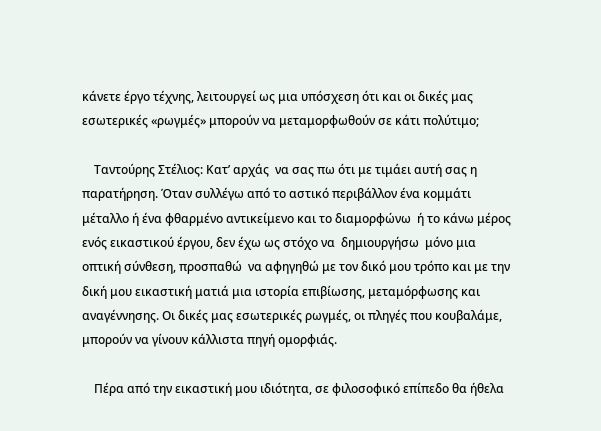κάνετε έργο τέχνης, λειτουργεί ως μια υπόσχεση ότι και οι δικές μας εσωτερικές «ρωγμές» μπορούν να μεταμορφωθούν σε κάτι πολύτιμο;

    Ταντούρης Στέλιος: Κατ’ αρχάς  να σας πω ότι με τιμάει αυτή σας η παρατήρηση. Όταν συλλέγω από το αστικό περιβάλλον ένα κομμάτι μέταλλο ή ένα φθαρμένο αντικείμενο και το διαμορφώνω  ή το κάνω μέρος ενός εικαστικού έργου, δεν έχω ως στόχο να  δημιουργήσω  μόνο μια  οπτική σύνθεση, προσπαθώ  να αφηγηθώ με τον δικό μου τρόπο και με την δική μου εικαστική ματιά μια ιστορία επιβίωσης, μεταμόρφωσης και αναγέννησης. Οι δικές μας εσωτερικές ρωγμές, οι πληγές που κουβαλάμε, μπορούν να γίνουν κάλλιστα πηγή ομορφιάς.

    Πέρα από την εικαστική μου ιδιότητα, σε φιλοσοφικό επίπεδο θα ήθελα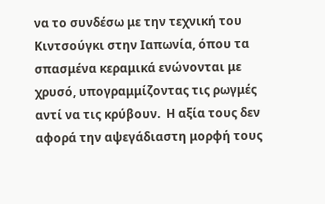να το συνδέσω με την τεχνική του Κιντσούγκι στην Ιαπωνία, όπου τα σπασμένα κεραμικά ενώνονται με χρυσό, υπογραμμίζοντας τις ρωγμές αντί να τις κρύβουν.  Η αξία τους δεν αφορά την αψεγάδιαστη μορφή τους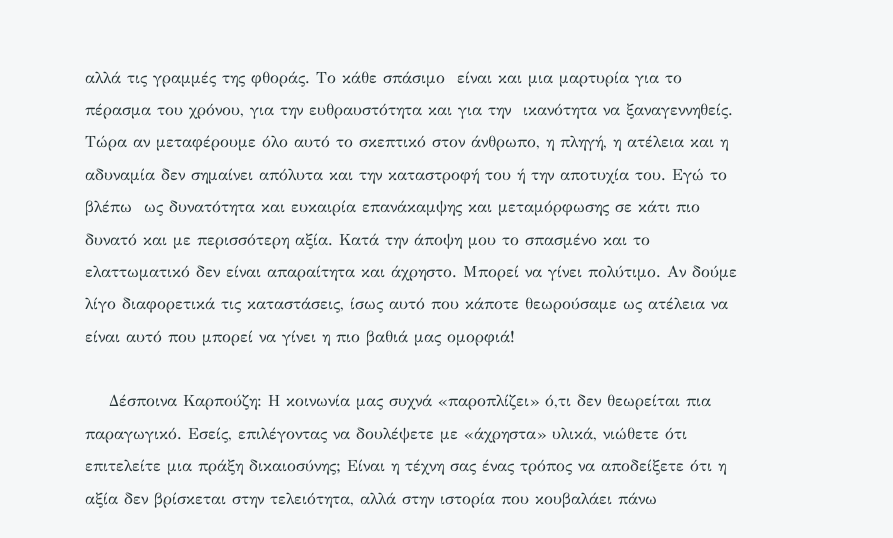αλλά τις γραμμές της φθοράς. Το κάθε σπάσιμο  είναι και μια μαρτυρία για το πέρασμα του χρόνου, για την ευθραυστότητα και για την  ικανότητα να ξαναγεννηθείς. Τώρα αν μεταφέρουμε όλο αυτό το σκεπτικό στον άνθρωπο, η πληγή, η ατέλεια και η αδυναμία δεν σημαίνει απόλυτα και την καταστροφή του ή την αποτυχία του. Εγώ το βλέπω  ως δυνατότητα και ευκαιρία επανάκαμψης και μεταμόρφωσης σε κάτι πιο δυνατό και με περισσότερη αξία. Κατά την άποψη μου το σπασμένο και το ελαττωματικό δεν είναι απαραίτητα και άχρηστο. Μπορεί να γίνει πολύτιμο. Αν δούμε λίγο διαφορετικά τις καταστάσεις, ίσως αυτό που κάποτε θεωρούσαμε ως ατέλεια να είναι αυτό που μπορεί να γίνει η πιο βαθιά μας ομορφιά!

    Δέσποινα Καρπούζη: Η κοινωνία μας συχνά «παροπλίζει» ό,τι δεν θεωρείται πια παραγωγικό. Εσείς, επιλέγοντας να δουλέψετε με «άχρηστα» υλικά, νιώθετε ότι επιτελείτε μια πράξη δικαιοσύνης; Είναι η τέχνη σας ένας τρόπος να αποδείξετε ότι η αξία δεν βρίσκεται στην τελειότητα, αλλά στην ιστορία που κουβαλάει πάνω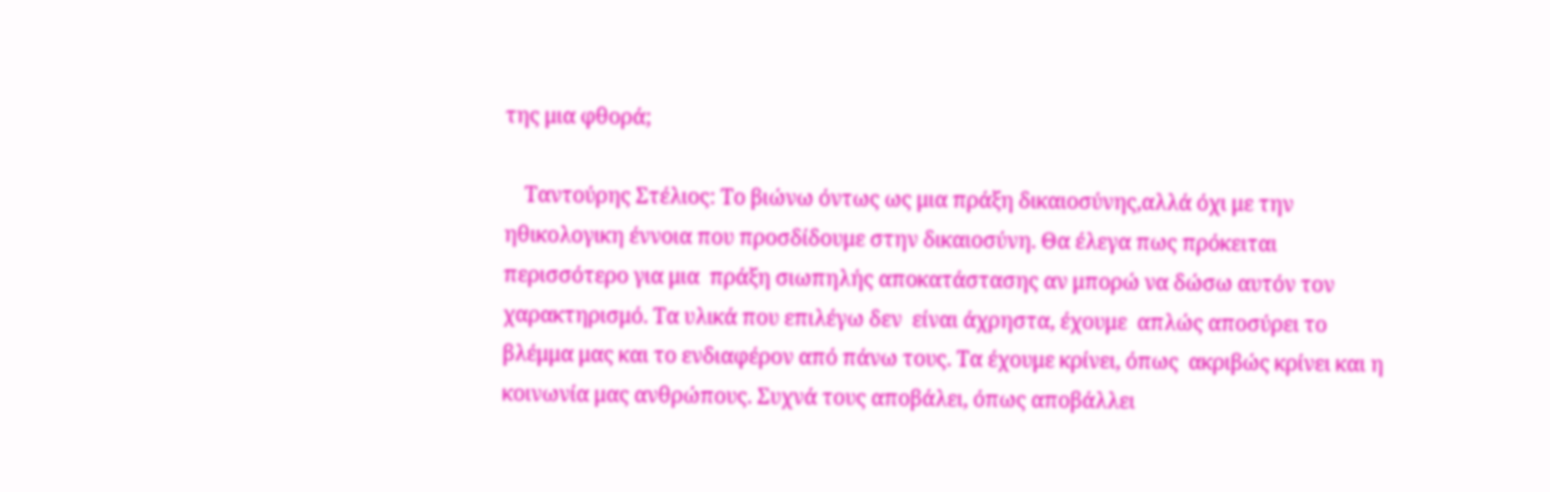της μια φθορά;

    Ταντούρης Στέλιος: Το βιώνω όντως ως μια πράξη δικαιοσύνης,αλλά όχι με την ηθικολογικη έννοια που προσδίδουμε στην δικαιοσύνη. Θα έλεγα πως πρόκειται περισσότερο για μια  πράξη σιωπηλής αποκατάστασης αν μπορώ να δώσω αυτόν τον χαρακτηρισμό. Τα υλικά που επιλέγω δεν  είναι άχρηστα, έχουμε  απλώς αποσύρει το βλέμμα μας και το ενδιαφέρον από πάνω τους. Τα έχουμε κρίνει, όπως  ακριβώς κρίνει και η κοινωνία μας ανθρώπους. Συχνά τους αποβάλει, όπως αποβάλλει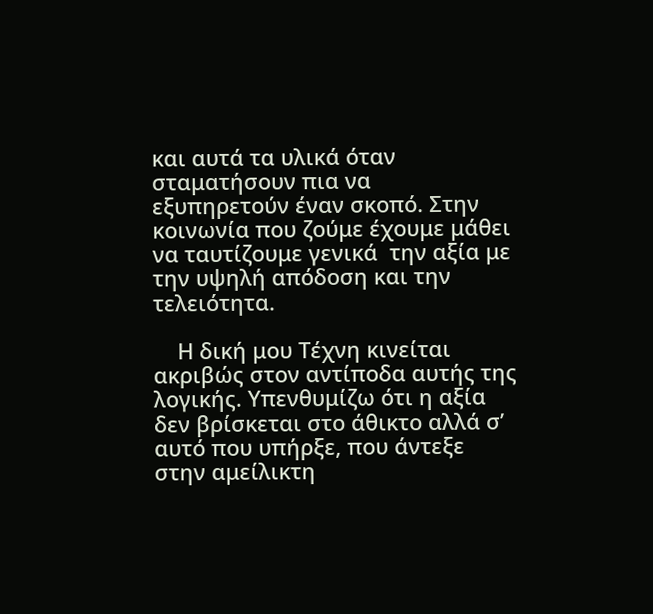και αυτά τα υλικά όταν σταματήσουν πια να  εξυπηρετούν έναν σκοπό. Στην κοινωνία που ζούμε έχουμε μάθει να ταυτίζουμε γενικά  την αξία με την υψηλή απόδοση και την τελειότητα.

    Η δική μου Τέχνη κινείται ακριβώς στον αντίποδα αυτής της λογικής. Υπενθυμίζω ότι η αξία δεν βρίσκεται στο άθικτο αλλά σ’ αυτό που υπήρξε, που άντεξε στην αμείλικτη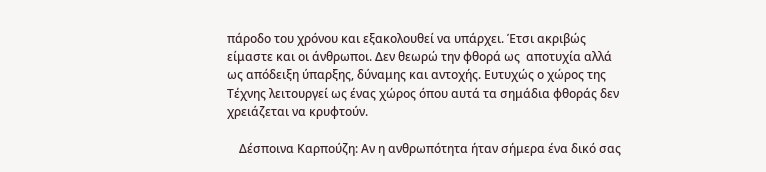πάροδο του χρόνου και εξακολουθεί να υπάρχει. Έτσι ακριβώς είμαστε και οι άνθρωποι. Δεν θεωρώ την φθορά ως  αποτυχία αλλά ως απόδειξη ύπαρξης, δύναμης και αντοχής. Ευτυχώς ο χώρος της Τέχνης λειτουργεί ως ένας χώρος όπου αυτά τα σημάδια φθοράς δεν χρειάζεται να κρυφτούν.

    Δέσποινα Καρπούζη: Αν η ανθρωπότητα ήταν σήμερα ένα δικό σας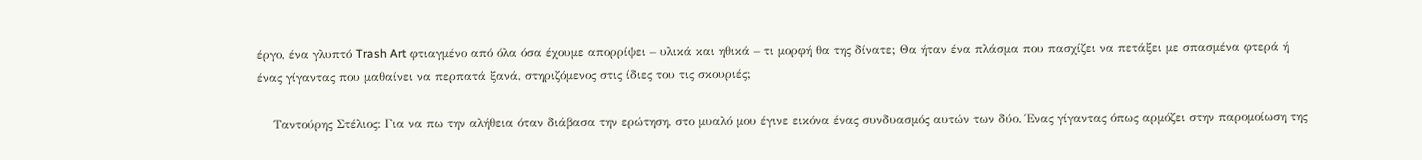έργο, ένα γλυπτό Trash Art φτιαγμένο από όλα όσα έχουμε απορρίψει – υλικά και ηθικά – τι μορφή θα της δίνατε; Θα ήταν ένα πλάσμα που πασχίζει να πετάξει με σπασμένα φτερά ή ένας γίγαντας που μαθαίνει να περπατά ξανά, στηριζόμενος στις ίδιες του τις σκουριές;

    Ταντούρης Στέλιος: Για να πω την αλήθεια όταν διάβασα την ερώτηση, στο μυαλό μου έγινε εικόνα ένας συνδυασμός αυτών των δύο. Ένας γίγαντας όπως αρμόζει στην παρομοίωση της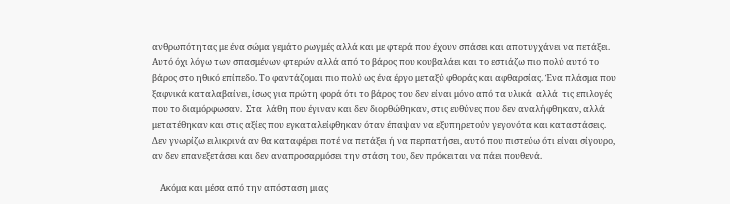ανθρωπότητας με ένα σώμα γεμάτο ρωγμές αλλά και με φτερά που έχουν σπάσει και αποτυγχάνει να πετάξει. Αυτό όχι λόγω των σπασμένων φτερών αλλά από το βάρος που κουβαλάει και το εστιάζω πιο πολύ αυτό το βάρος στο ηθικό επίπεδο. Το φαντάζομαι πιο πολύ ως ένα έργο μεταξύ φθοράς και αφθαρσίας. Ένα πλάσμα που ξαφνικά καταλαβαίνει, ίσως για πρώτη φορά ότι το βάρος του δεν είναι μόνο από τα υλικά  αλλά  τις επιλογές που το διαμόρφωσαν.  Στα  λάθη που έγιναν και δεν διορθώθηκαν, στις ευθύνες που δεν αναλήφθηκαν, αλλά μετατέθηκαν και στις αξίες που εγκαταλείφθηκαν όταν έπαψαν να εξυπηρετούν γεγονότα και καταστάσεις. Δεν γνωρίζω ειλικρινά αν θα καταφέρει ποτέ να πετάξει ή να περπατήσει, αυτό που πιστεύω ότι είναι σίγουρο, αν δεν επανεξετάσει και δεν αναπροσαρμόσει την στάση του, δεν πρόκειται να πάει πουθενά.

    Ακόμα και μέσα από την απόσταση μιας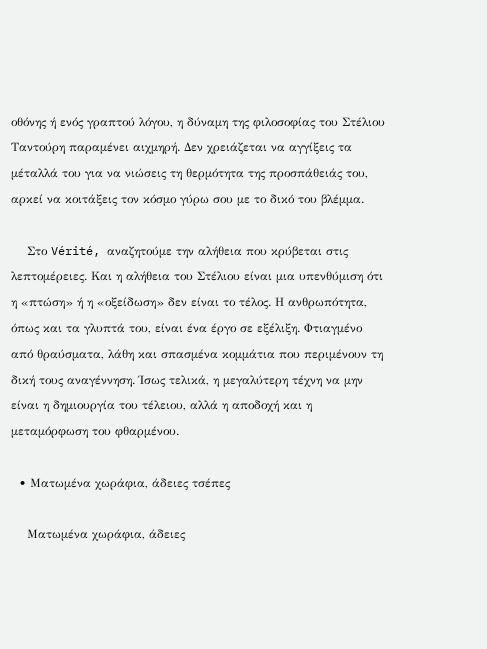οθόνης ή ενός γραπτού λόγου, η δύναμη της φιλοσοφίας του Στέλιου Ταντούρη παραμένει αιχμηρή. Δεν χρειάζεται να αγγίξεις τα μέταλλά του για να νιώσεις τη θερμότητα της προσπάθειάς του, αρκεί να κοιτάξεις τον κόσμο γύρω σου με το δικό του βλέμμα.

    Στο Vérité, αναζητούμε την αλήθεια που κρύβεται στις λεπτομέρειες. Και η αλήθεια του Στέλιου είναι μια υπενθύμιση ότι η «πτώση» ή η «οξείδωση» δεν είναι το τέλος. Η ανθρωπότητα, όπως και τα γλυπτά του, είναι ένα έργο σε εξέλιξη. Φτιαγμένο από θραύσματα, λάθη και σπασμένα κομμάτια που περιμένουν τη δική τους αναγέννηση. Ίσως τελικά, η μεγαλύτερη τέχνη να μην είναι η δημιουργία του τέλειου, αλλά η αποδοχή και η μεταμόρφωση του φθαρμένου.

  • Ματωμένα χωράφια, άδειες τσέπες

    Ματωμένα χωράφια, άδειες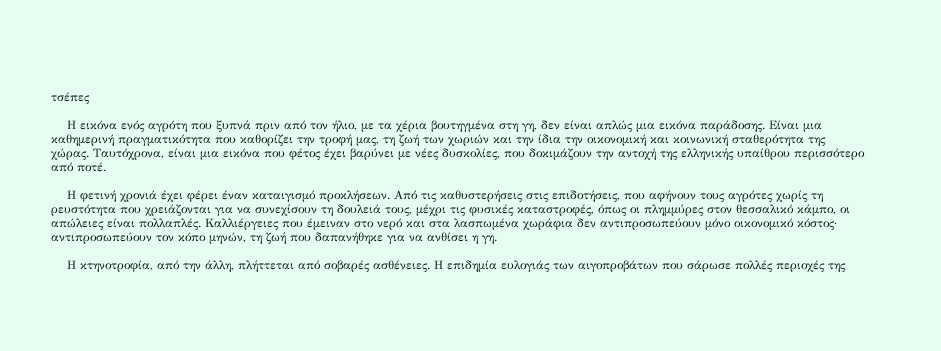τσέπες

    Η εικόνα ενός αγρότη που ξυπνά πριν από τον ήλιο, με τα χέρια βουτηγμένα στη γη, δεν είναι απλώς μια εικόνα παράδοσης. Είναι μια καθημερινή πραγματικότητα που καθορίζει την τροφή μας, τη ζωή των χωριών και την ίδια την οικονομική και κοινωνική σταθερότητα της χώρας. Ταυτόχρονα, είναι μια εικόνα που φέτος έχει βαρύνει με νέες δυσκολίες, που δοκιμάζουν την αντοχή της ελληνικής υπαίθρου περισσότερο από ποτέ.

    Η φετινή χρονιά έχει φέρει έναν καταιγισμό προκλήσεων. Από τις καθυστερήσεις στις επιδοτήσεις, που αφήνουν τους αγρότες χωρίς τη ρευστότητα που χρειάζονται για να συνεχίσουν τη δουλειά τους, μέχρι τις φυσικές καταστροφές, όπως οι πλημμύρες στον θεσσαλικό κάμπο, οι απώλειες είναι πολλαπλές. Καλλιέργειες που έμειναν στο νερό και στα λασπωμένα χωράφια δεν αντιπροσωπεύουν μόνο οικονομικό κόστος· αντιπροσωπεύουν τον κόπο μηνών, τη ζωή που δαπανήθηκε για να ανθίσει η γη.

    Η κτηνοτροφία, από την άλλη, πλήττεται από σοβαρές ασθένειες. Η επιδημία ευλογιάς των αιγοπροβάτων που σάρωσε πολλές περιοχές της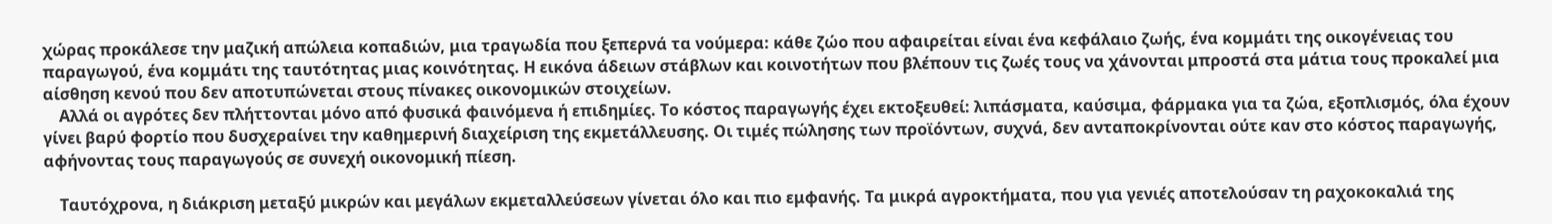χώρας προκάλεσε την μαζική απώλεια κοπαδιών, μια τραγωδία που ξεπερνά τα νούμερα: κάθε ζώο που αφαιρείται είναι ένα κεφάλαιο ζωής, ένα κομμάτι της οικογένειας του παραγωγού, ένα κομμάτι της ταυτότητας μιας κοινότητας. Η εικόνα άδειων στάβλων και κοινοτήτων που βλέπουν τις ζωές τους να χάνονται μπροστά στα μάτια τους προκαλεί μια αίσθηση κενού που δεν αποτυπώνεται στους πίνακες οικονομικών στοιχείων.
    Αλλά οι αγρότες δεν πλήττονται μόνο από φυσικά φαινόμενα ή επιδημίες. Το κόστος παραγωγής έχει εκτοξευθεί: λιπάσματα, καύσιμα, φάρμακα για τα ζώα, εξοπλισμός, όλα έχουν γίνει βαρύ φορτίο που δυσχεραίνει την καθημερινή διαχείριση της εκμετάλλευσης. Οι τιμές πώλησης των προϊόντων, συχνά, δεν ανταποκρίνονται ούτε καν στο κόστος παραγωγής, αφήνοντας τους παραγωγούς σε συνεχή οικονομική πίεση.

    Ταυτόχρονα, η διάκριση μεταξύ μικρών και μεγάλων εκμεταλλεύσεων γίνεται όλο και πιο εμφανής. Τα μικρά αγροκτήματα, που για γενιές αποτελούσαν τη ραχοκοκαλιά της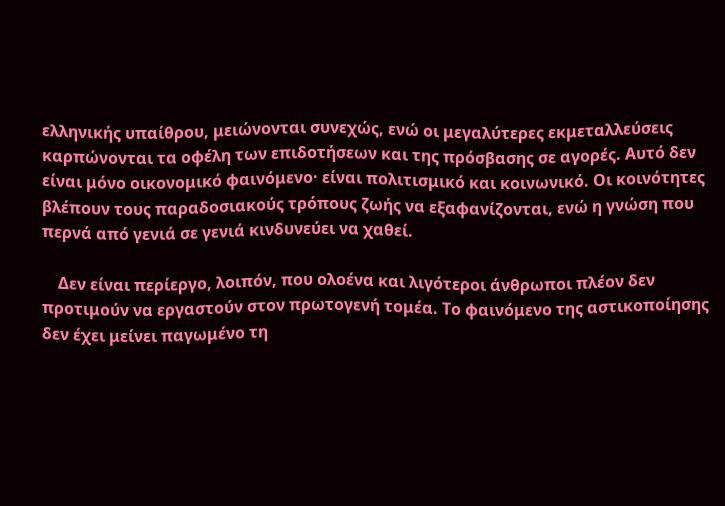ελληνικής υπαίθρου, μειώνονται συνεχώς, ενώ οι μεγαλύτερες εκμεταλλεύσεις καρπώνονται τα οφέλη των επιδοτήσεων και της πρόσβασης σε αγορές. Αυτό δεν είναι μόνο οικονομικό φαινόμενο· είναι πολιτισμικό και κοινωνικό. Οι κοινότητες βλέπουν τους παραδοσιακούς τρόπους ζωής να εξαφανίζονται, ενώ η γνώση που περνά από γενιά σε γενιά κινδυνεύει να χαθεί.

    Δεν είναι περίεργο, λοιπόν, που ολοένα και λιγότεροι άνθρωποι πλέον δεν προτιμούν να εργαστούν στον πρωτογενή τομέα. Το φαινόμενο της αστικοποίησης δεν έχει μείνει παγωμένο τη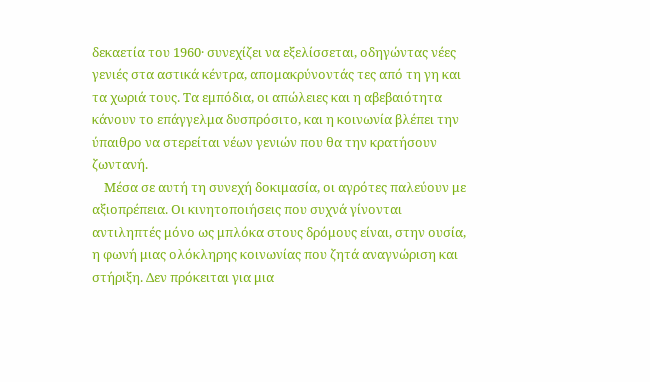δεκαετία του 1960· συνεχίζει να εξελίσσεται, οδηγώντας νέες γενιές στα αστικά κέντρα, απομακρύνοντάς τες από τη γη και τα χωριά τους. Τα εμπόδια, οι απώλειες και η αβεβαιότητα κάνουν το επάγγελμα δυσπρόσιτο, και η κοινωνία βλέπει την ύπαιθρο να στερείται νέων γενιών που θα την κρατήσουν ζωντανή.
    Μέσα σε αυτή τη συνεχή δοκιμασία, οι αγρότες παλεύουν με αξιοπρέπεια. Οι κινητοποιήσεις που συχνά γίνονται αντιληπτές μόνο ως μπλόκα στους δρόμους είναι, στην ουσία, η φωνή μιας ολόκληρης κοινωνίας που ζητά αναγνώριση και στήριξη. Δεν πρόκειται για μια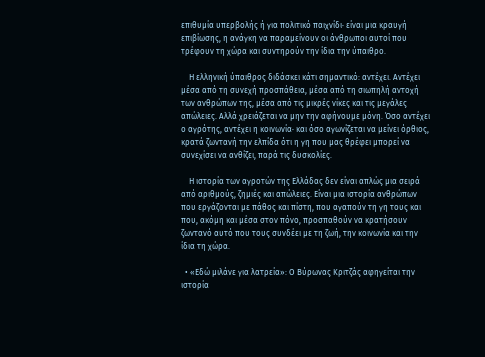επιθυμία υπερβολής ή για πολιτικό παιχνίδι· είναι μια κραυγή επιβίωσης, η ανάγκη να παραμείνουν οι άνθρωποι αυτοί που τρέφουν τη χώρα και συντηρούν την ίδια την ύπαιθρο.

    Η ελληνική ύπαιθρος διδάσκει κάτι σημαντικό: αντέχει. Αντέχει μέσα από τη συνεχή προσπάθεια, μέσα από τη σιωπηλή αντοχή των ανθρώπων της, μέσα από τις μικρές νίκες και τις μεγάλες απώλειες. Αλλά χρειάζεται να μην την αφήνουμε μόνη. Όσο αντέχει ο αγρότης, αντέχει η κοινωνία· και όσο αγωνίζεται να μείνει όρθιος, κρατά ζωντανή την ελπίδα ότι η γη που μας θρέφει μπορεί να συνεχίσει να ανθίζει, παρά τις δυσκολίες.

    Η ιστορία των αγροτών της Ελλάδας δεν είναι απλώς μια σειρά από αριθμούς, ζημιές και απώλειες. Είναι μια ιστορία ανθρώπων που εργάζονται με πάθος και πίστη, που αγαπούν τη γη τους και που, ακόμη και μέσα στον πόνο, προσπαθούν να κρατήσουν ζωντανό αυτό που τους συνδέει με τη ζωή, την κοινωνία και την ίδια τη χώρα.

  • «Εδώ μιλάνε για λατρεία»: Ο Βύρωνας Κριτζάς αφηγείται την ιστορία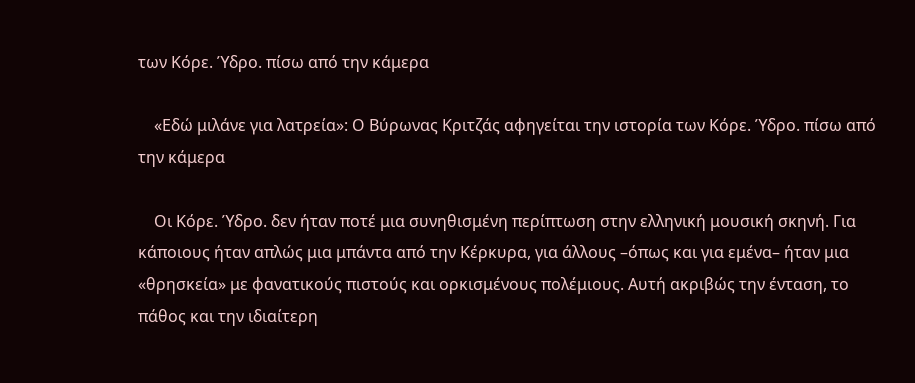των Κόρε. Ύδρο. πίσω από την κάμερα

    «Εδώ μιλάνε για λατρεία»: Ο Βύρωνας Κριτζάς αφηγείται την ιστορία των Κόρε. Ύδρο. πίσω από την κάμερα

    Οι Κόρε. Ύδρο. δεν ήταν ποτέ μια συνηθισμένη περίπτωση στην ελληνική μουσική σκηνή. Για κάποιους ήταν απλώς μια μπάντα από την Κέρκυρα, για άλλους –όπως και για εμένα– ήταν μια «θρησκεία» με φανατικούς πιστούς και ορκισμένους πολέμιους. Αυτή ακριβώς την ένταση, το πάθος και την ιδιαίτερη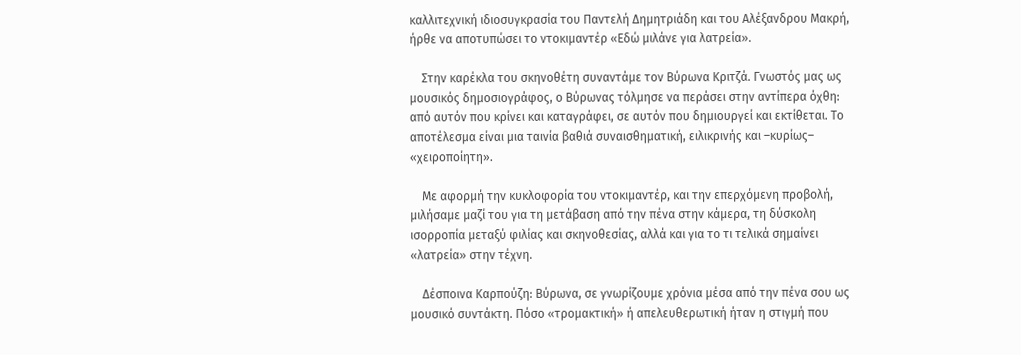καλλιτεχνική ιδιοσυγκρασία του Παντελή Δημητριάδη και του Αλέξανδρου Μακρή, ήρθε να αποτυπώσει το ντοκιμαντέρ «Εδώ μιλάνε για λατρεία».

    Στην καρέκλα του σκηνοθέτη συναντάμε τον Βύρωνα Κριτζά. Γνωστός μας ως μουσικός δημοσιογράφος, ο Βύρωνας τόλμησε να περάσει στην αντίπερα όχθη: από αυτόν που κρίνει και καταγράφει, σε αυτόν που δημιουργεί και εκτίθεται. Το αποτέλεσμα είναι μια ταινία βαθιά συναισθηματική, ειλικρινής και –κυρίως– «χειροποίητη».

    Με αφορμή την κυκλοφορία του ντοκιμαντέρ, και την επερχόμενη προβολή, μιλήσαμε μαζί του για τη μετάβαση από την πένα στην κάμερα, τη δύσκολη ισορροπία μεταξύ φιλίας και σκηνοθεσίας, αλλά και για το τι τελικά σημαίνει «λατρεία» στην τέχνη.

    Δέσποινα Καρπούζη: Βύρωνα, σε γνωρίζουμε χρόνια μέσα από την πένα σου ως μουσικό συντάκτη. Πόσο «τρομακτική» ή απελευθερωτική ήταν η στιγμή που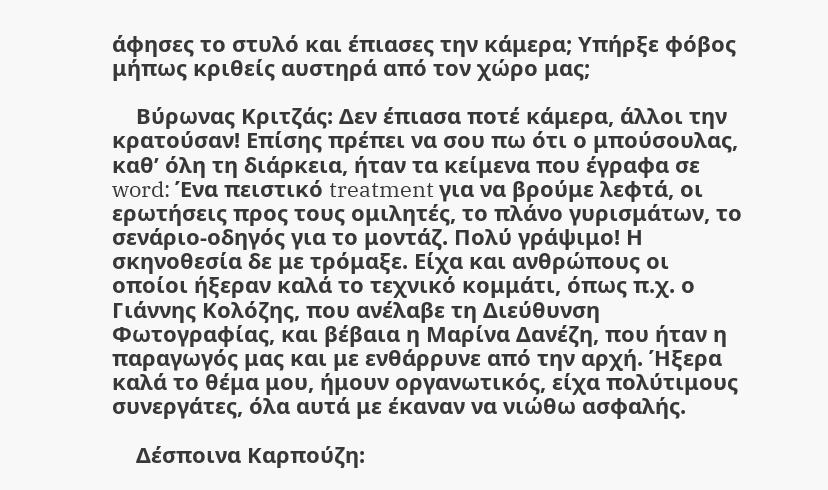άφησες το στυλό και έπιασες την κάμερα; Υπήρξε φόβος μήπως κριθείς αυστηρά από τον χώρο μας;

    Βύρωνας Κριτζάς: Δεν έπιασα ποτέ κάμερα, άλλοι την κρατούσαν! Επίσης πρέπει να σου πω ότι ο μπούσουλας, καθ’ όλη τη διάρκεια, ήταν τα κείμενα που έγραφα σε word: Ένα πειστικό treatment για να βρούμε λεφτά, οι ερωτήσεις προς τους ομιλητές, το πλάνο γυρισμάτων, το σενάριο-οδηγός για το μοντάζ. Πολύ γράψιμο! Η σκηνοθεσία δε με τρόμαξε. Είχα και ανθρώπους οι οποίοι ήξεραν καλά το τεχνικό κομμάτι, όπως π.χ. ο Γιάννης Κολόζης, που ανέλαβε τη Διεύθυνση Φωτογραφίας, και βέβαια η Μαρίνα Δανέζη, που ήταν η παραγωγός μας και με ενθάρρυνε από την αρχή. Ήξερα καλά το θέμα μου, ήμουν οργανωτικός, είχα πολύτιμους συνεργάτες, όλα αυτά με έκαναν να νιώθω ασφαλής.

    Δέσποινα Καρπούζη: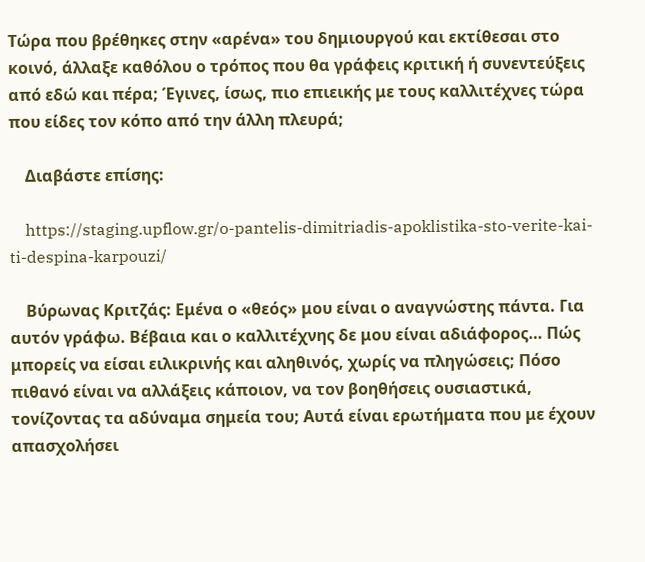Τώρα που βρέθηκες στην «αρένα» του δημιουργού και εκτίθεσαι στο κοινό, άλλαξε καθόλου ο τρόπος που θα γράφεις κριτική ή συνεντεύξεις από εδώ και πέρα; Έγινες, ίσως, πιο επιεικής με τους καλλιτέχνες τώρα που είδες τον κόπο από την άλλη πλευρά;

    Διαβάστε επίσης:

    https://staging.upflow.gr/o-pantelis-dimitriadis-apoklistika-sto-verite-kai-ti-despina-karpouzi/

    Βύρωνας Κριτζάς: Εμένα ο «θεός» μου είναι ο αναγνώστης πάντα. Για αυτόν γράφω. Βέβαια και ο καλλιτέχνης δε μου είναι αδιάφορος… Πώς μπορείς να είσαι ειλικρινής και αληθινός, χωρίς να πληγώσεις; Πόσο πιθανό είναι να αλλάξεις κάποιον, να τον βοηθήσεις ουσιαστικά, τονίζοντας τα αδύναμα σημεία του; Αυτά είναι ερωτήματα που με έχουν απασχολήσει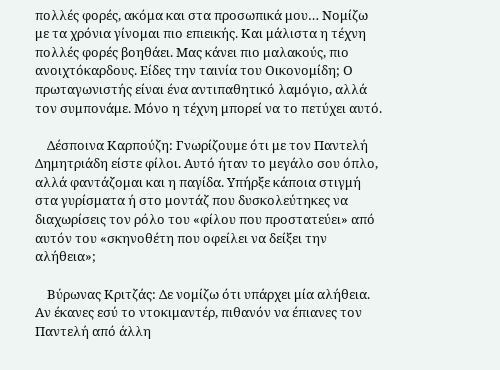πολλές φορές, ακόμα και στα προσωπικά μου… Νομίζω με τα χρόνια γίνομαι πιο επιεικής. Και μάλιστα η τέχνη πολλές φορές βοηθάει. Μας κάνει πιο μαλακούς, πιο ανοιχτόκαρδους. Είδες την ταινία του Οικονομίδη; Ο πρωταγωνιστής είναι ένα αντιπαθητικό λαμόγιο, αλλά τον συμπονάμε. Μόνο η τέχνη μπορεί να το πετύχει αυτό.

    Δέσποινα Καρπούζη: Γνωρίζουμε ότι με τον Παντελή Δημητριάδη είστε φίλοι. Αυτό ήταν το μεγάλο σου όπλο, αλλά φαντάζομαι και η παγίδα. Υπήρξε κάποια στιγμή στα γυρίσματα ή στο μοντάζ που δυσκολεύτηκες να διαχωρίσεις τον ρόλο του «φίλου που προστατεύει» από αυτόν του «σκηνοθέτη που οφείλει να δείξει την αλήθεια»;

    Βύρωνας Κριτζάς: Δε νομίζω ότι υπάρχει μία αλήθεια. Αν έκανες εσύ το ντοκιμαντέρ, πιθανόν να έπιανες τον Παντελή από άλλη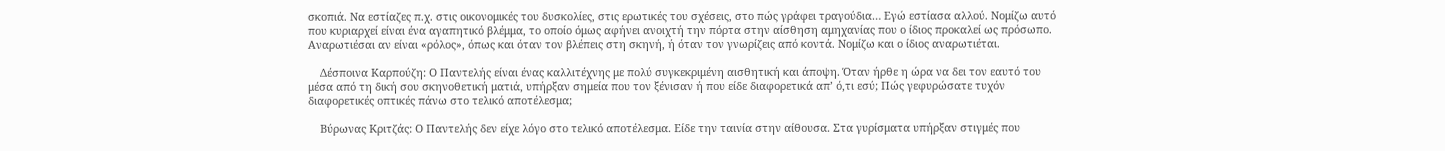σκοπιά. Να εστίαζες π.χ. στις οικονομικές του δυσκολίες, στις ερωτικές του σχέσεις, στο πώς γράφει τραγούδια… Εγώ εστίασα αλλού. Νομίζω αυτό που κυριαρχεί είναι ένα αγαπητικό βλέμμα, το οποίο όμως αφήνει ανοιχτή την πόρτα στην αίσθηση αμηχανίας που ο ίδιος προκαλεί ως πρόσωπο. Αναρωτιέσαι αν είναι «ρόλος», όπως και όταν τον βλέπεις στη σκηνή, ή όταν τον γνωρίζεις από κοντά. Νομίζω και ο ίδιος αναρωτιέται.

    Δέσποινα Καρπούζη: Ο Παντελής είναι ένας καλλιτέχνης με πολύ συγκεκριμένη αισθητική και άποψη. Όταν ήρθε η ώρα να δει τον εαυτό του μέσα από τη δική σου σκηνοθετική ματιά, υπήρξαν σημεία που τον ξένισαν ή που είδε διαφορετικά απ’ ό,τι εσύ; Πώς γεφυρώσατε τυχόν διαφορετικές οπτικές πάνω στο τελικό αποτέλεσμα;

    Βύρωνας Κριτζάς: Ο Παντελής δεν είχε λόγο στο τελικό αποτέλεσμα. Είδε την ταινία στην αίθουσα. Στα γυρίσματα υπήρξαν στιγμές που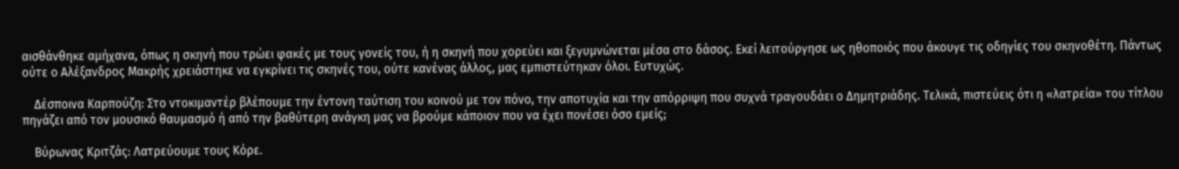αισθάνθηκε αμήχανα, όπως η σκηνή που τρώει φακές με τους γονείς του, ή η σκηνή που χορεύει και ξεγυμνώνεται μέσα στο δάσος. Εκεί λειτούργησε ως ηθοποιός που άκουγε τις οδηγίες του σκηνοθέτη. Πάντως ούτε ο Αλέξανδρος Μακρής χρειάστηκε να εγκρίνει τις σκηνές του, ούτε κανένας άλλος, μας εμπιστεύτηκαν όλοι. Ευτυχώς.

    Δέσποινα Καρπούζη: Στο ντοκιμαντέρ βλέπουμε την έντονη ταύτιση του κοινού με τον πόνο, την αποτυχία και την απόρριψη που συχνά τραγουδάει ο Δημητριάδης. Τελικά, πιστεύεις ότι η «λατρεία» του τίτλου πηγάζει από τον μουσικό θαυμασμό ή από την βαθύτερη ανάγκη μας να βρούμε κάποιον που να έχει πονέσει όσο εμείς;

    Βύρωνας Κριτζάς: Λατρεύουμε τους Κόρε.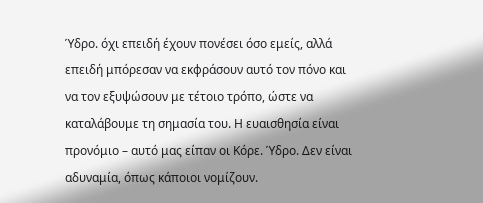Ύδρο. όχι επειδή έχουν πονέσει όσο εμείς, αλλά επειδή μπόρεσαν να εκφράσουν αυτό τον πόνο και να τον εξυψώσουν με τέτοιο τρόπο, ώστε να καταλάβουμε τη σημασία του. Η ευαισθησία είναι προνόμιο – αυτό μας είπαν οι Κόρε. Ύδρο. Δεν είναι αδυναμία, όπως κάποιοι νομίζουν.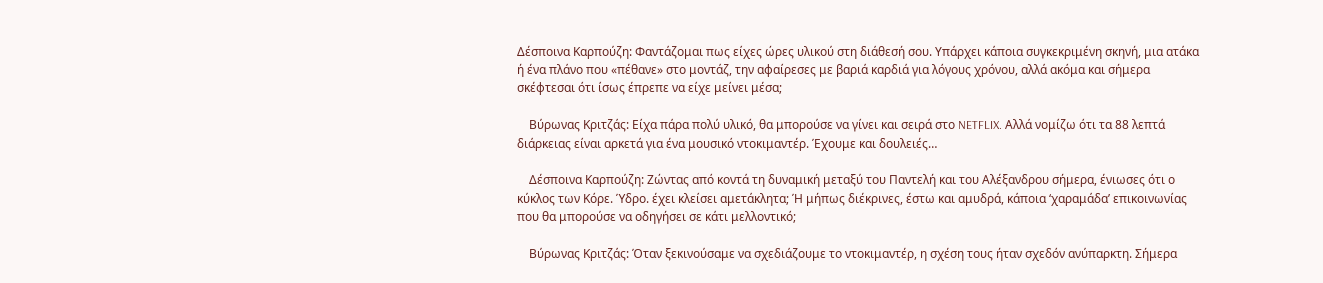Δέσποινα Καρπούζη: Φαντάζομαι πως είχες ώρες υλικού στη διάθεσή σου. Υπάρχει κάποια συγκεκριμένη σκηνή, μια ατάκα ή ένα πλάνο που «πέθανε» στο μοντάζ, την αφαίρεσες με βαριά καρδιά για λόγους χρόνου, αλλά ακόμα και σήμερα σκέφτεσαι ότι ίσως έπρεπε να είχε μείνει μέσα;

    Βύρωνας Κριτζάς: Είχα πάρα πολύ υλικό, θα μπορούσε να γίνει και σειρά στο NETFLIX. Αλλά νομίζω ότι τα 88 λεπτά διάρκειας είναι αρκετά για ένα μουσικό ντοκιμαντέρ. Έχουμε και δουλειές…

    Δέσποινα Καρπούζη: Ζώντας από κοντά τη δυναμική μεταξύ του Παντελή και του Αλέξανδρου σήμερα, ένιωσες ότι ο κύκλος των Κόρε. Ύδρο. έχει κλείσει αμετάκλητα; Ή μήπως διέκρινες, έστω και αμυδρά, κάποια ‘χαραμάδα’ επικοινωνίας που θα μπορούσε να οδηγήσει σε κάτι μελλοντικό;

    Βύρωνας Κριτζάς: Όταν ξεκινούσαμε να σχεδιάζουμε το ντοκιμαντέρ, η σχέση τους ήταν σχεδόν ανύπαρκτη. Σήμερα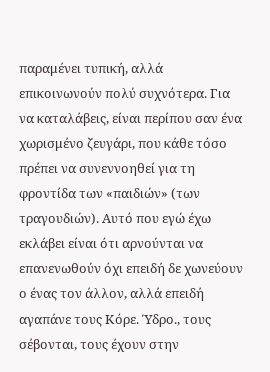παραμένει τυπική, αλλά επικοινωνούν πολύ συχνότερα. Για να καταλάβεις, είναι περίπου σαν ένα χωρισμένο ζευγάρι, που κάθε τόσο πρέπει να συνεννοηθεί για τη φροντίδα των «παιδιών» (των τραγουδιών). Αυτό που εγώ έχω εκλάβει είναι ότι αρνούνται να επανενωθούν όχι επειδή δε χωνεύουν ο ένας τον άλλον, αλλά επειδή αγαπάνε τους Κόρε. Ύδρο., τους σέβονται, τους έχουν στην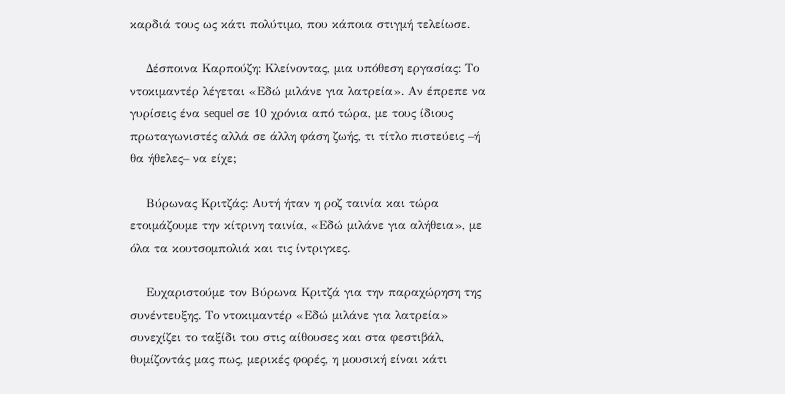καρδιά τους ως κάτι πολύτιμο, που κάποια στιγμή τελείωσε.

    Δέσποινα Καρπούζη: Κλείνοντας, μια υπόθεση εργασίας: Το ντοκιμαντέρ λέγεται «Εδώ μιλάνε για λατρεία». Αν έπρεπε να γυρίσεις ένα sequel σε 10 χρόνια από τώρα, με τους ίδιους πρωταγωνιστές αλλά σε άλλη φάση ζωής, τι τίτλο πιστεύεις –ή θα ήθελες– να είχε;

    Βύρωνας Κριτζάς: Αυτή ήταν η ροζ ταινία και τώρα ετοιμάζουμε την κίτρινη ταινία, «Εδώ μιλάνε για αλήθεια», με όλα τα κουτσομπολιά και τις ίντριγκες.

    Ευχαριστούμε τον Βύρωνα Κριτζά για την παραχώρηση της συνέντευξης. Το ντοκιμαντέρ «Εδώ μιλάνε για λατρεία» συνεχίζει το ταξίδι του στις αίθουσες και στα φεστιβάλ, θυμίζοντάς μας πως, μερικές φορές, η μουσική είναι κάτι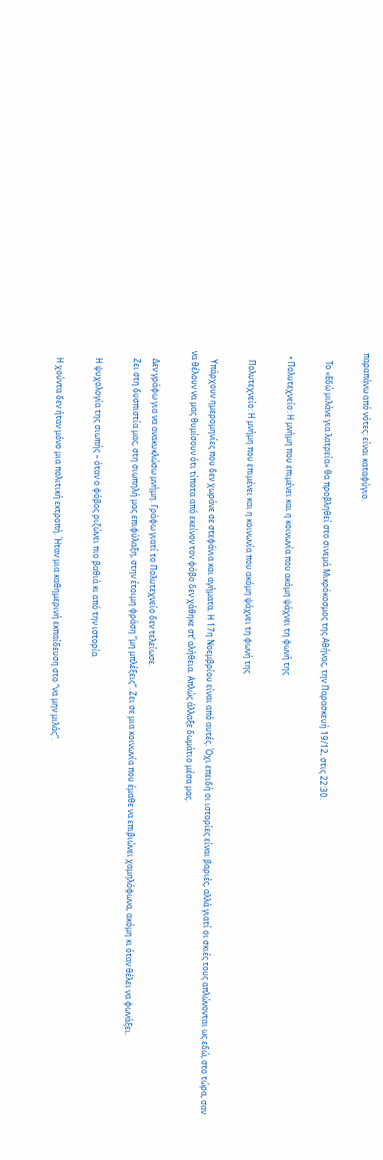παραπάνω από νότες: είναι καταφύγιο.

    Το «Εδώ μιλάνε για λατρεία» θα προβληθεί στο σινεμά Μικρόκοσμος της Αθήνας, την Παρασκευή 19/12, στις 22:30.

  • Πολυτεχνείο: Η μνήμη που επιμένει και η κοινωνία που ακόμη ψάχνει τη φωνή της

    Πολυτεχνείο: Η μνήμη που επιμένει και η κοινωνία που ακόμη ψάχνει τη φωνή της

    Υπάρχουν ημερομηνίες που δεν χωράνε σε στεφάνια και αγήματα. Η 17η Νοεμβρίου είναι από αυτές. Όχι επειδή οι ιστορίες είναι βαριές, αλλά γιατί οι σκιές τους απλώνονται ως εδώ, στο τώρα, σαν να θέλουν να μας θυμίσουν ότι τίποτα από εκείνον τον φόβο δεν χάθηκε στ’ αλήθεια. Απλώς άλλαξε δωμάτιο μέσα μας.

    Δεν γράφω για να ανακυκλώσω μνήμη. Γράφω γιατί το Πολυτεχνείο δεν τελείωσε.
    Ζει στη δυσπιστία μας, στη σιωπηλή μας επιφύλαξη, στην έτοιμη φράση “μη μπλέξεις”. Ζει σε μια κοινωνία που έμαθε να επιβιώνει χαμηλόφωνα, ακόμη κι όταν θέλει να φωνάξει.

    Η ψυχολογία της σιωπής – όταν ο φόβος ριζώνει πιο βαθιά κι από την ιστορία

    Η χούντα δεν ήταν μόνο μια πολιτική εκτροπή. Ήταν μια καθημερινή εκπαίδευση στο “να μην μιλάς”.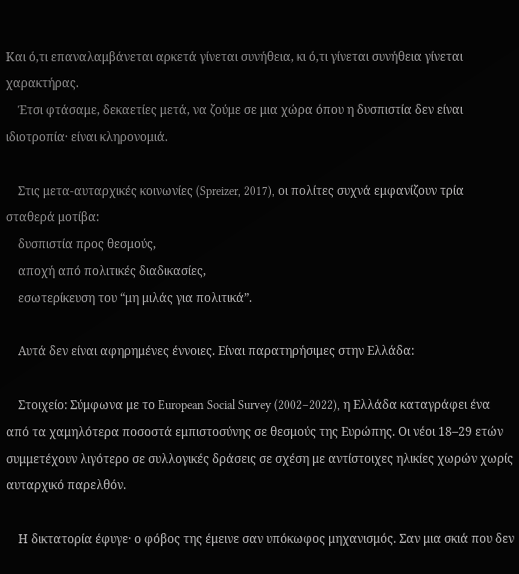Και ό,τι επαναλαμβάνεται αρκετά γίνεται συνήθεια, κι ό,τι γίνεται συνήθεια γίνεται χαρακτήρας.
    Έτσι φτάσαμε, δεκαετίες μετά, να ζούμε σε μια χώρα όπου η δυσπιστία δεν είναι ιδιοτροπία· είναι κληρονομιά.

    Στις μετα-αυταρχικές κοινωνίες (Spreizer, 2017), οι πολίτες συχνά εμφανίζουν τρία σταθερά μοτίβα:
    δυσπιστία προς θεσμούς,
    αποχή από πολιτικές διαδικασίες,
    εσωτερίκευση του “μη μιλάς για πολιτικά”.

    Αυτά δεν είναι αφηρημένες έννοιες. Είναι παρατηρήσιμες στην Ελλάδα:

    Στοιχείο: Σύμφωνα με το European Social Survey (2002–2022), η Ελλάδα καταγράφει ένα από τα χαμηλότερα ποσοστά εμπιστοσύνης σε θεσμούς της Ευρώπης. Οι νέοι 18–29 ετών συμμετέχουν λιγότερο σε συλλογικές δράσεις σε σχέση με αντίστοιχες ηλικίες χωρών χωρίς αυταρχικό παρελθόν.

    Η δικτατορία έφυγε· ο φόβος της έμεινε σαν υπόκωφος μηχανισμός. Σαν μια σκιά που δεν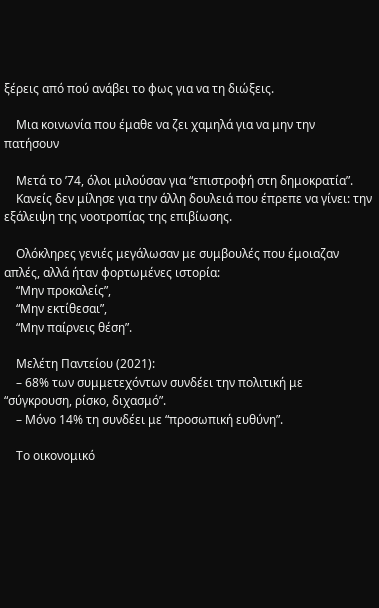ξέρεις από πού ανάβει το φως για να τη διώξεις.

    Μια κοινωνία που έμαθε να ζει χαμηλά για να μην την πατήσουν

    Μετά το ’74, όλοι μιλούσαν για “επιστροφή στη δημοκρατία”.
    Κανείς δεν μίλησε για την άλλη δουλειά που έπρεπε να γίνει: την εξάλειψη της νοοτροπίας της επιβίωσης.

    Ολόκληρες γενιές μεγάλωσαν με συμβουλές που έμοιαζαν απλές, αλλά ήταν φορτωμένες ιστορία:
    “Μην προκαλείς”,
    “Μην εκτίθεσαι”,
    “Μην παίρνεις θέση”.

    Μελέτη Παντείου (2021):
    – 68% των συμμετεχόντων συνδέει την πολιτική με “σύγκρουση, ρίσκο, διχασμό”.
    – Μόνο 14% τη συνδέει με “προσωπική ευθύνη”.

    Το οικονομικό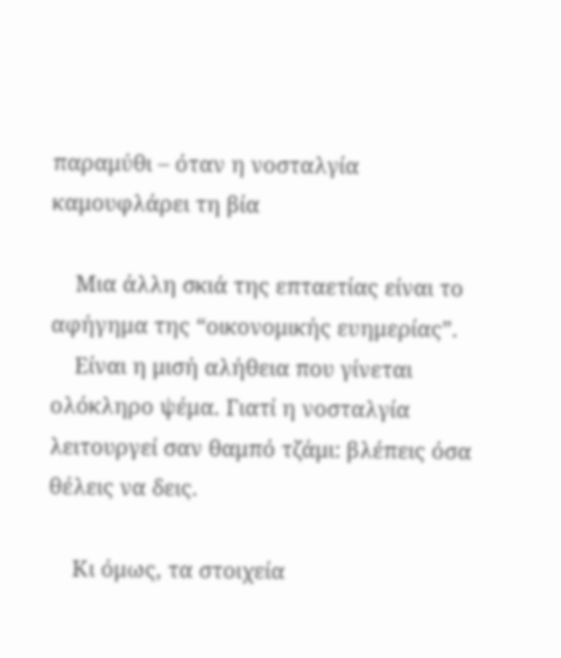παραμύθι – όταν η νοσταλγία καμουφλάρει τη βία

    Μια άλλη σκιά της επταετίας είναι το αφήγημα της “οικονομικής ευημερίας”.
    Είναι η μισή αλήθεια που γίνεται ολόκληρο ψέμα. Γιατί η νοσταλγία λειτουργεί σαν θαμπό τζάμι: βλέπεις όσα θέλεις να δεις.

    Κι όμως, τα στοιχεία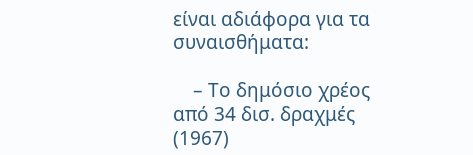είναι αδιάφορα για τα συναισθήματα:

    – Το δημόσιο χρέος από 34 δισ. δραχμές (1967)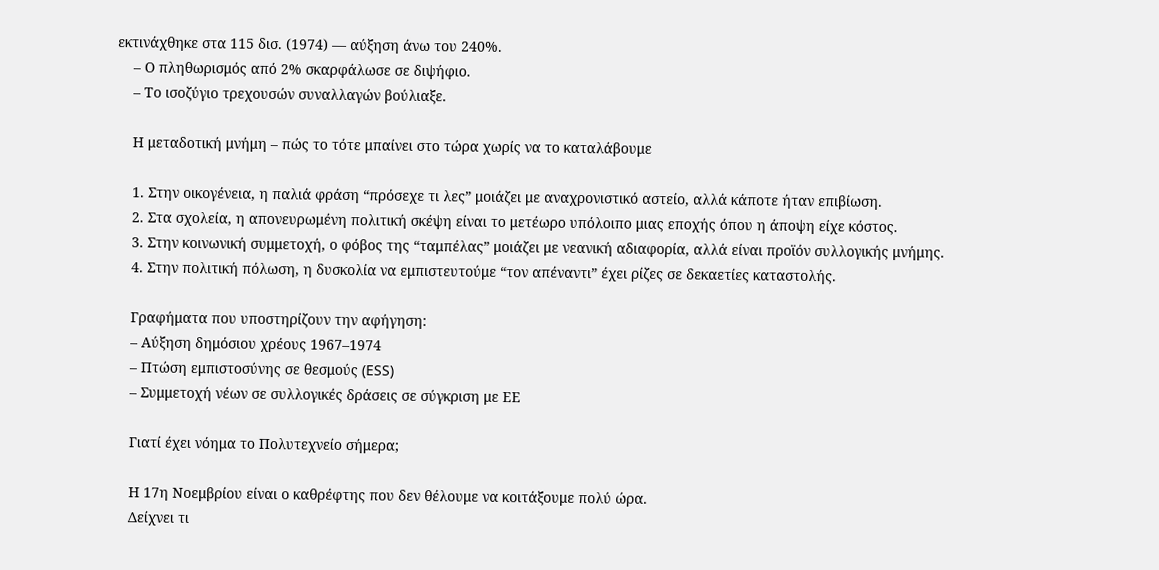εκτινάχθηκε στα 115 δισ. (1974) — αύξηση άνω του 240%.
    – Ο πληθωρισμός από 2% σκαρφάλωσε σε διψήφιο.
    – Το ισοζύγιο τρεχουσών συναλλαγών βούλιαξε.

    Η μεταδοτική μνήμη – πώς το τότε μπαίνει στο τώρα χωρίς να το καταλάβουμε

    1. Στην οικογένεια, η παλιά φράση “πρόσεχε τι λες” μοιάζει με αναχρονιστικό αστείο, αλλά κάποτε ήταν επιβίωση.
    2. Στα σχολεία, η απονευρωμένη πολιτική σκέψη είναι το μετέωρο υπόλοιπο μιας εποχής όπου η άποψη είχε κόστος.
    3. Στην κοινωνική συμμετοχή, ο φόβος της “ταμπέλας” μοιάζει με νεανική αδιαφορία, αλλά είναι προϊόν συλλογικής μνήμης.
    4. Στην πολιτική πόλωση, η δυσκολία να εμπιστευτούμε “τον απέναντι” έχει ρίζες σε δεκαετίες καταστολής.

    Γραφήματα που υποστηρίζουν την αφήγηση:
    – Αύξηση δημόσιου χρέους 1967–1974
    – Πτώση εμπιστοσύνης σε θεσμούς (ESS)
    – Συμμετοχή νέων σε συλλογικές δράσεις σε σύγκριση με ΕΕ

    Γιατί έχει νόημα το Πολυτεχνείο σήμερα;

    Η 17η Νοεμβρίου είναι ο καθρέφτης που δεν θέλουμε να κοιτάξουμε πολύ ώρα.
    Δείχνει τι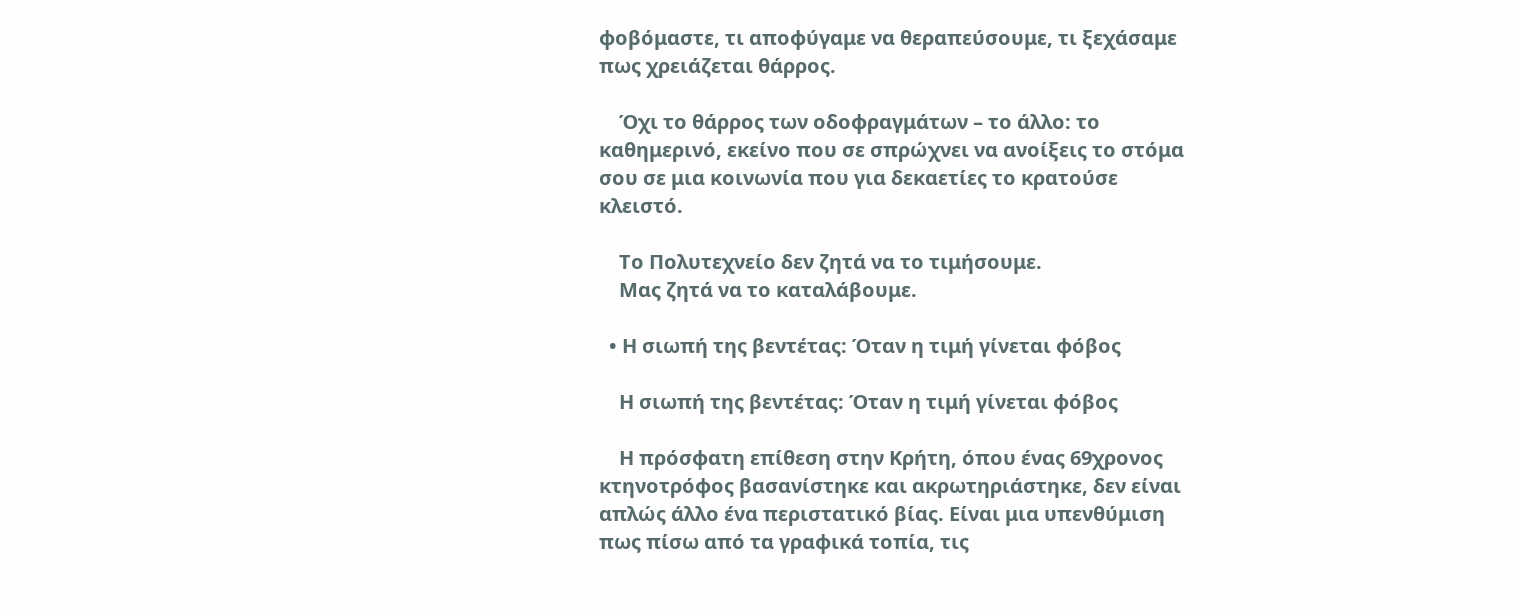φοβόμαστε, τι αποφύγαμε να θεραπεύσουμε, τι ξεχάσαμε πως χρειάζεται θάρρος.

    Όχι το θάρρος των οδοφραγμάτων – το άλλο: το καθημερινό, εκείνο που σε σπρώχνει να ανοίξεις το στόμα σου σε μια κοινωνία που για δεκαετίες το κρατούσε κλειστό.

    Το Πολυτεχνείο δεν ζητά να το τιμήσουμε.
    Μας ζητά να το καταλάβουμε.

  • Η σιωπή της βεντέτας: Όταν η τιμή γίνεται φόβος

    Η σιωπή της βεντέτας: Όταν η τιμή γίνεται φόβος

    Η πρόσφατη επίθεση στην Κρήτη, όπου ένας 69χρονος κτηνοτρόφος βασανίστηκε και ακρωτηριάστηκε, δεν είναι απλώς άλλο ένα περιστατικό βίας. Είναι μια υπενθύμιση πως πίσω από τα γραφικά τοπία, τις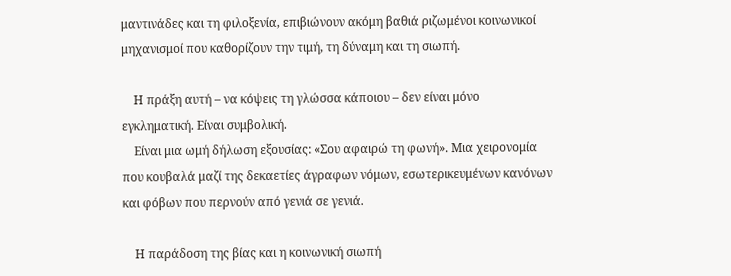μαντινάδες και τη φιλοξενία, επιβιώνουν ακόμη βαθιά ριζωμένοι κοινωνικοί μηχανισμοί που καθορίζουν την τιμή, τη δύναμη και τη σιωπή.

    Η πράξη αυτή – να κόψεις τη γλώσσα κάποιου – δεν είναι μόνο εγκληματική. Είναι συμβολική.
    Είναι μια ωμή δήλωση εξουσίας: «Σου αφαιρώ τη φωνή». Μια χειρονομία που κουβαλά μαζί της δεκαετίες άγραφων νόμων, εσωτερικευμένων κανόνων και φόβων που περνούν από γενιά σε γενιά.

    Η παράδοση της βίας και η κοινωνική σιωπή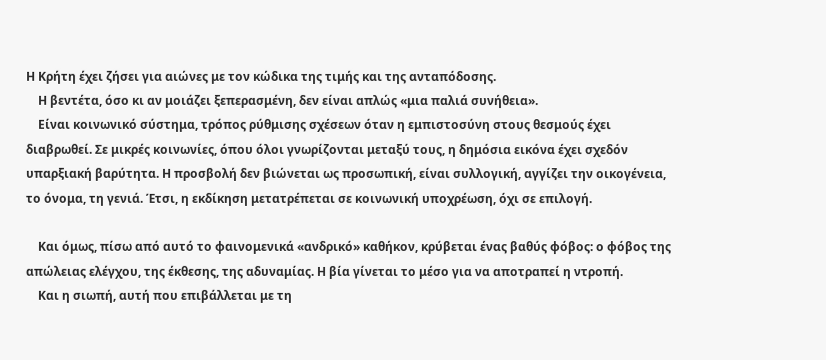Η Κρήτη έχει ζήσει για αιώνες με τον κώδικα της τιμής και της ανταπόδοσης.
    Η βεντέτα, όσο κι αν μοιάζει ξεπερασμένη, δεν είναι απλώς «μια παλιά συνήθεια».
    Είναι κοινωνικό σύστημα, τρόπος ρύθμισης σχέσεων όταν η εμπιστοσύνη στους θεσμούς έχει διαβρωθεί. Σε μικρές κοινωνίες, όπου όλοι γνωρίζονται μεταξύ τους, η δημόσια εικόνα έχει σχεδόν υπαρξιακή βαρύτητα. Η προσβολή δεν βιώνεται ως προσωπική, είναι συλλογική, αγγίζει την οικογένεια, το όνομα, τη γενιά. Έτσι, η εκδίκηση μετατρέπεται σε κοινωνική υποχρέωση, όχι σε επιλογή.

    Και όμως, πίσω από αυτό το φαινομενικά «ανδρικό» καθήκον, κρύβεται ένας βαθύς φόβος: ο φόβος της απώλειας ελέγχου, της έκθεσης, της αδυναμίας. Η βία γίνεται το μέσο για να αποτραπεί η ντροπή.
    Και η σιωπή, αυτή που επιβάλλεται με τη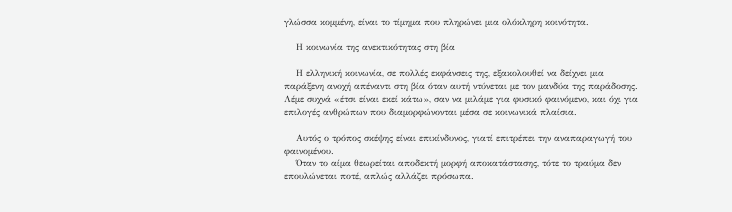γλώσσα κομμένη, είναι το τίμημα που πληρώνει μια ολόκληρη κοινότητα.

    Η κοινωνία της ανεκτικότητας στη βία

    Η ελληνική κοινωνία, σε πολλές εκφάνσεις της, εξακολουθεί να δείχνει μια παράξενη ανοχή απέναντι στη βία όταν αυτή ντύνεται με τον μανδύα της παράδοσης. Λέμε συχνά «έτσι είναι εκεί κάτω», σαν να μιλάμε για φυσικό φαινόμενο, και όχι για επιλογές ανθρώπων που διαμορφώνονται μέσα σε κοινωνικά πλαίσια.

    Αυτός ο τρόπος σκέψης είναι επικίνδυνος, γιατί επιτρέπει την αναπαραγωγή του φαινομένου.
    Όταν το αίμα θεωρείται αποδεκτή μορφή αποκατάστασης, τότε το τραύμα δεν επουλώνεται ποτέ, απλώς αλλάζει πρόσωπα.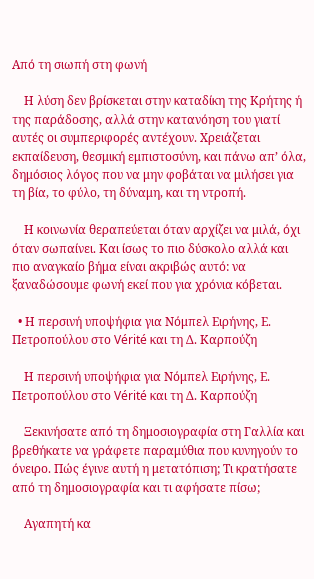Από τη σιωπή στη φωνή

    Η λύση δεν βρίσκεται στην καταδίκη της Κρήτης ή της παράδοσης, αλλά στην κατανόηση του γιατί αυτές οι συμπεριφορές αντέχουν. Χρειάζεται εκπαίδευση, θεσμική εμπιστοσύνη, και πάνω απ’ όλα, δημόσιος λόγος που να μην φοβάται να μιλήσει για τη βία, το φύλο, τη δύναμη, και τη ντροπή.

    Η κοινωνία θεραπεύεται όταν αρχίζει να μιλά, όχι όταν σωπαίνει. Και ίσως το πιο δύσκολο αλλά και πιο αναγκαίο βήμα είναι ακριβώς αυτό: να ξαναδώσουμε φωνή εκεί που για χρόνια κόβεται.

  • Η περσινή υποψήφια για Νόμπελ Ειρήνης, Ε. Πετροπούλου στο Vérité και τη Δ. Καρπούζη

    Η περσινή υποψήφια για Νόμπελ Ειρήνης, Ε. Πετροπούλου στο Vérité και τη Δ. Καρπούζη

    Ξεκινήσατε από τη δημοσιογραφία στη Γαλλία και βρεθήκατε να γράφετε παραμύθια που κυνηγούν το όνειρο. Πώς έγινε αυτή η μετατόπιση; Τι κρατήσατε από τη δημοσιογραφία και τι αφήσατε πίσω;

    Αγαπητή κα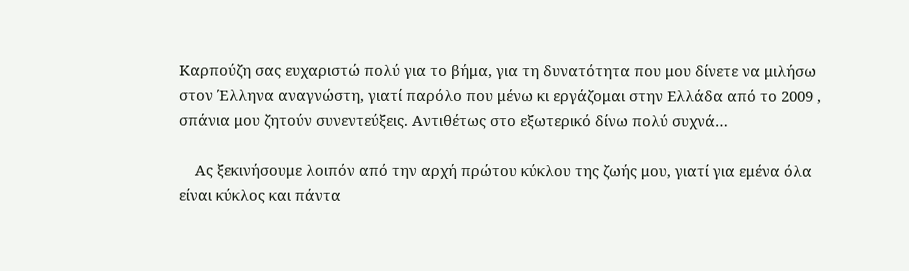Καρπούζη σας ευχαριστώ πολύ για το βήμα, για τη δυνατότητα που μου δίνετε να μιλήσω στον Έλληνα αναγνώστη, γιατί παρόλο που μένω κι εργάζομαι στην Ελλάδα από το 2009 , σπάνια μου ζητούν συνεντεύξεις. Αντιθέτως στο εξωτερικό δίνω πολύ συχνά…

    Ας ξεκινήσουμε λοιπόν από την αρχή πρώτου κύκλου της ζωής μου, γιατί για εμένα όλα είναι κύκλος και πάντα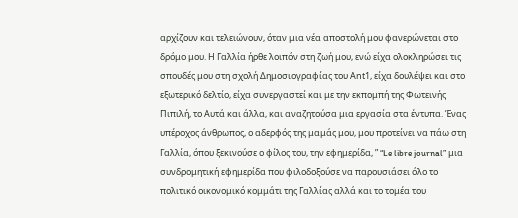αρχίζουν και τελειώνουν, όταν μια νέα αποστολή μου φανερώνεται στο δρόμο μου. Η Γαλλία ήρθε λοιπόν στη ζωή μου, ενώ είχα ολοκληρώσει τις σπουδές μου στη σχολή Δημοσιογραφίας του Αnt1, είχα δουλέψει και στο εξωτερικό δελτίο, είχα συνεργαστεί και με την εκπομπή της Φωτεινής Πιπιλή, το Αυτά και άλλα, και αναζητούσα μια εργασία στα έντυπα. Ένας υπέροχος άνθρωπος, ο αδερφός της μαμάς μου, μου προτείνει να πάω στη Γαλλία, όπου ξεκινούσε ο φίλος του, την εφημερίδα, ” “Le libre journal” μια συνδρομητική εφημερίδα που φιλοδοξούσε να παρουσιάσει όλο το πολιτικό οικονομικό κομμάτι της Γαλλίας αλλά και το τομέα του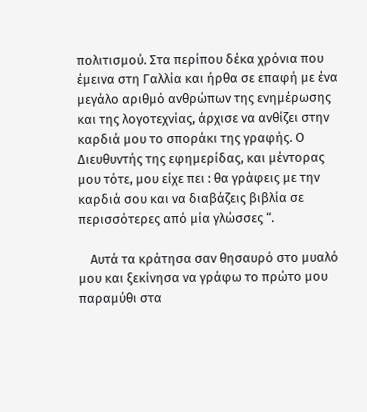πολιτισμού. Στα περίπου δέκα χρόνια που έμεινα στη Γαλλία και ήρθα σε επαφή με ένα μεγάλο αριθμό ανθρώπων της ενημέρωσης και της λογοτεχνίας, άρχισε να ανθίζει στην καρδιά μου το σποράκι της γραφής. Ο Διευθυντής της εφημερίδας, και μέντορας μου τότε, μου είχε πει : θα γράφεις με την καρδιά σου και να διαβάζεις βιβλία σε περισσότερες από μία γλώσσες “.

    Αυτά τα κράτησα σαν θησαυρό στο μυαλό μου και ξεκίνησα να γράφω το πρώτο μου παραμύθι στα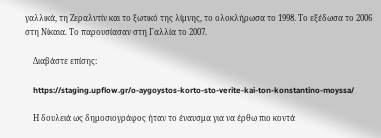γαλλικά, τη Ζεραλντίν και το ξωτικό της λίμνης, το ολοκλήρωσα το 1998. Το εξέδωσα το 2006 στη Νίκαια. Το παρουσίασαν στη Γαλλία το 2007.

    Διαβάστε επίσης:

    https://staging.upflow.gr/o-aygoystos-korto-sto-verite-kai-ton-konstantino-moyssa/

    Η δουλειά ως δημοσιογράφος ήταν το έναυσμα για να έρθω πιο κοντά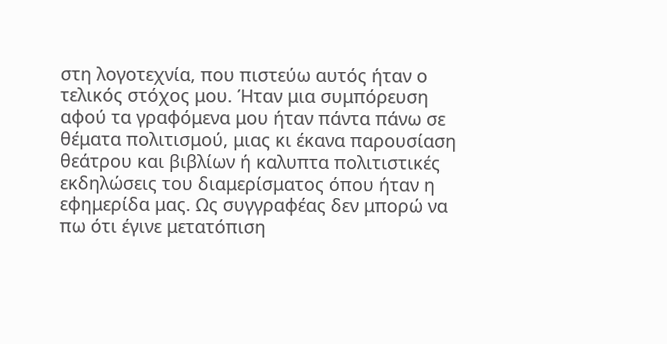στη λογοτεχνία, που πιστεύω αυτός ήταν ο τελικός στόχος μου. Ήταν μια συμπόρευση αφού τα γραφόμενα μου ήταν πάντα πάνω σε θέματα πολιτισμού, μιας κι έκανα παρουσίαση θεάτρου και βιβλίων ή καλυπτα πολιτιστικές εκδηλώσεις του διαμερίσματος όπου ήταν η εφημερίδα μας. Ως συγγραφέας δεν μπορώ να πω ότι έγινε μετατόπιση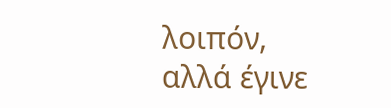λοιπόν, αλλά έγινε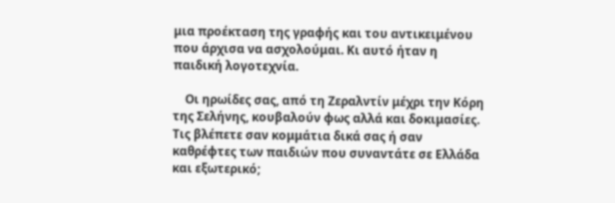μια προέκταση της γραφής και του αντικειμένου που άρχισα να ασχολούμαι. Κι αυτό ήταν η παιδική λογοτεχνία.

    Οι ηρωίδες σας, από τη Ζεραλντίν μέχρι την Κόρη της Σελήνης, κουβαλούν φως αλλά και δοκιμασίες. Τις βλέπετε σαν κομμάτια δικά σας ή σαν καθρέφτες των παιδιών που συναντάτε σε Ελλάδα και εξωτερικό;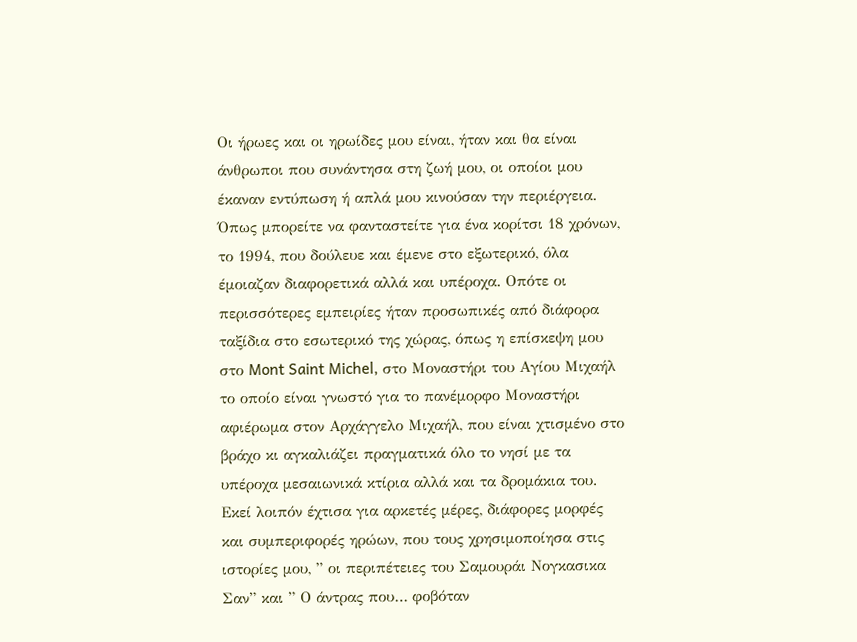Οι ήρωες και οι ηρωίδες μου είναι, ήταν και θα είναι άνθρωποι που συνάντησα στη ζωή μου, οι οποίοι μου έκαναν εντύπωση ή απλά μου κινούσαν την περιέργεια. Όπως μπορείτε να φανταστείτε για ένα κορίτσι 18 χρόνων, το 1994, που δούλευε και έμενε στο εξωτερικό, όλα έμοιαζαν διαφορετικά αλλά και υπέροχα. Οπότε οι περισσότερες εμπειρίες ήταν προσωπικές από διάφορα ταξίδια στο εσωτερικό της χώρας, όπως η επίσκεψη μου στο Mont Saint Michel, στο Μοναστήρι του Αγίου Μιχαήλ το οποίο είναι γνωστό για το πανέμορφο Μοναστήρι αφιέρωμα στον Αρχάγγελο Μιχαήλ, που είναι χτισμένο στο βράχο κι αγκαλιάζει πραγματικά όλο το νησί με τα υπέροχα μεσαιωνικά κτίρια αλλά και τα δρομάκια του. Εκεί λοιπόν έχτισα για αρκετές μέρες, διάφορες μορφές και συμπεριφορές ηρώων, που τους χρησιμοποίησα στις ιστορίες μου, ” οι περιπέτειες του Σαμουράι Νογκασικα Σαν” και ” Ο άντρας που… φοβόταν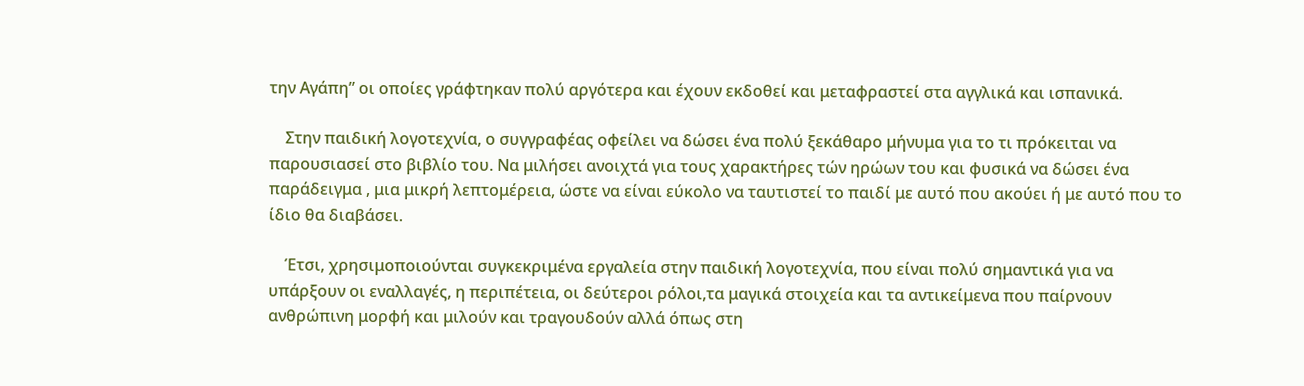την Αγάπη” οι οποίες γράφτηκαν πολύ αργότερα και έχουν εκδοθεί και μεταφραστεί στα αγγλικά και ισπανικά.

    Στην παιδική λογοτεχνία, ο συγγραφέας οφείλει να δώσει ένα πολύ ξεκάθαρο μήνυμα για το τι πρόκειται να παρουσιασεί στο βιβλίο του. Να μιλήσει ανοιχτά για τους χαρακτήρες τών ηρώων του και φυσικά να δώσει ένα παράδειγμα , μια μικρή λεπτομέρεια, ώστε να είναι εύκολο να ταυτιστεί το παιδί με αυτό που ακούει ή με αυτό που το ίδιο θα διαβάσει.

    Έτσι, χρησιμοποιούνται συγκεκριμένα εργαλεία στην παιδική λογοτεχνία, που είναι πολύ σημαντικά για να υπάρξουν οι εναλλαγές, η περιπέτεια, οι δεύτεροι ρόλοι,τα μαγικά στοιχεία και τα αντικείμενα που παίρνουν ανθρώπινη μορφή και μιλούν και τραγουδούν αλλά όπως στη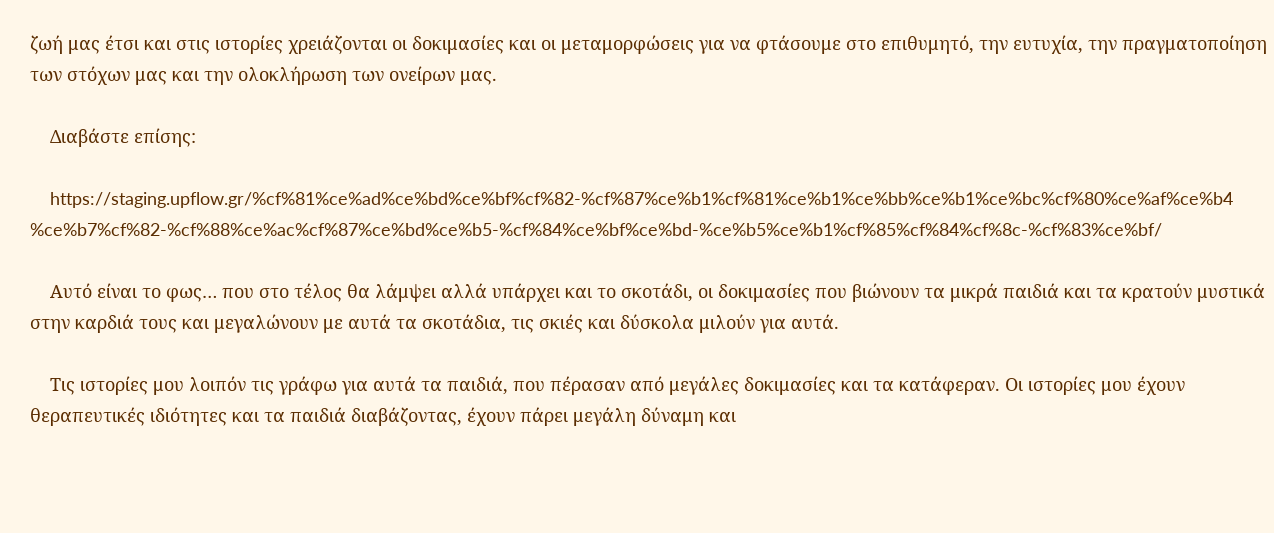ζωή μας έτσι και στις ιστορίες χρειάζονται οι δοκιμασίες και οι μεταμορφώσεις για να φτάσουμε στο επιθυμητό, την ευτυχία, την πραγματοποίηση των στόχων μας και την ολοκλήρωση των ονείρων μας.

    Διαβάστε επίσης:

    https://staging.upflow.gr/%cf%81%ce%ad%ce%bd%ce%bf%cf%82-%cf%87%ce%b1%cf%81%ce%b1%ce%bb%ce%b1%ce%bc%cf%80%ce%af%ce%b4%ce%b7%cf%82-%cf%88%ce%ac%cf%87%ce%bd%ce%b5-%cf%84%ce%bf%ce%bd-%ce%b5%ce%b1%cf%85%cf%84%cf%8c-%cf%83%ce%bf/

    Αυτό είναι το φως… που στο τέλος θα λάμψει αλλά υπάρχει και το σκοτάδι, οι δοκιμασίες που βιώνουν τα μικρά παιδιά και τα κρατούν μυστικά στην καρδιά τους και μεγαλώνουν με αυτά τα σκοτάδια, τις σκιές και δύσκολα μιλούν για αυτά.

    Τις ιστορίες μου λοιπόν τις γράφω για αυτά τα παιδιά, που πέρασαν από μεγάλες δοκιμασίες και τα κατάφεραν. Οι ιστορίες μου έχουν θεραπευτικές ιδιότητες και τα παιδιά διαβάζοντας, έχουν πάρει μεγάλη δύναμη και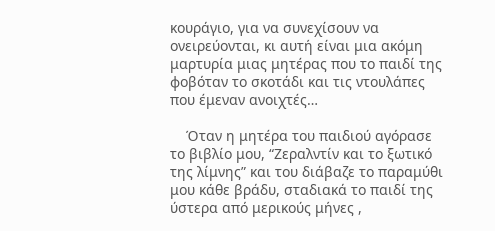κουράγιο, για να συνεχίσουν να ονειρεύονται, κι αυτή είναι μια ακόμη μαρτυρία μιας μητέρας που το παιδί της φοβόταν το σκοτάδι και τις ντουλάπες που έμεναν ανοιχτές…

    Όταν η μητέρα του παιδιού αγόρασε το βιβλίο μου, “Ζεραλντίν και το ξωτικό της λίμνης” και του διάβαζε το παραμύθι μου κάθε βράδυ, σταδιακά το παιδί της ύστερα από μερικούς μήνες ,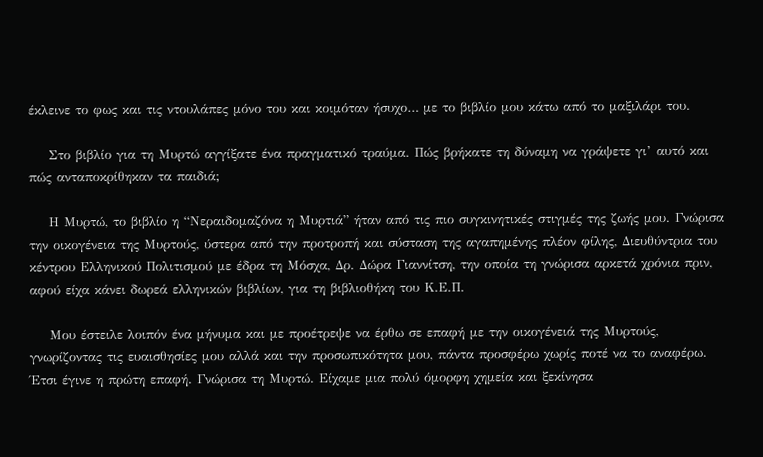έκλεινε το φως και τις ντουλάπες μόνο του και κοιμόταν ήσυχο… με το βιβλίο μου κάτω από το μαξιλάρι του.

    Στο βιβλίο για τη Μυρτώ αγγίξατε ένα πραγματικό τραύμα. Πώς βρήκατε τη δύναμη να γράψετε γι’ αυτό και πώς ανταποκρίθηκαν τα παιδιά;

    Η Μυρτώ, το βιβλίο η “Νεραιδομαζόνα η Μυρτιά” ήταν από τις πιο συγκινητικές στιγμές της ζωής μου. Γνώρισα την οικογένεια της Μυρτούς, ύστερα από την προτροπή και σύσταση της αγαπημένης πλέον φίλης, Διευθύντρια του κέντρου Ελληνικού Πολιτισμού με έδρα τη Μόσχα, Δρ. Δώρα Γιαννίτση, την οποία τη γνώρισα αρκετά χρόνια πριν, αφού είχα κάνει δωρεά ελληνικών βιβλίων, για τη βιβλιοθήκη του Κ.Ε.Π.

    Μου έστειλε λοιπόν ένα μήνυμα και με προέτρεψε να έρθω σε επαφή με την οικογένειά της Μυρτούς, γνωρίζοντας τις ευαισθησίες μου αλλά και την προσωπικότητα μου, πάντα προσφέρω χωρίς ποτέ να το αναφέρω. Έτσι έγινε η πρώτη επαφή. Γνώρισα τη Μυρτώ. Είχαμε μια πολύ όμορφη χημεία και ξεκίνησα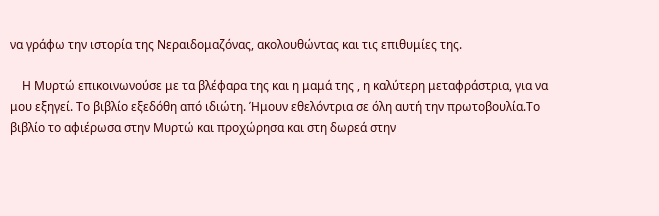να γράφω την ιστορία της Νεραιδομαζόνας, ακολουθώντας και τις επιθυμίες της.

    Η Μυρτώ επικοινωνούσε με τα βλέφαρα της και η μαμά της , η καλύτερη μεταφράστρια, για να μου εξηγεί. Το βιβλίο εξεδόθη από ιδιώτη. Ήμουν εθελόντρια σε όλη αυτή την πρωτοβουλία.Το βιβλίο το αφιέρωσα στην Μυρτώ και προχώρησα και στη δωρεά στην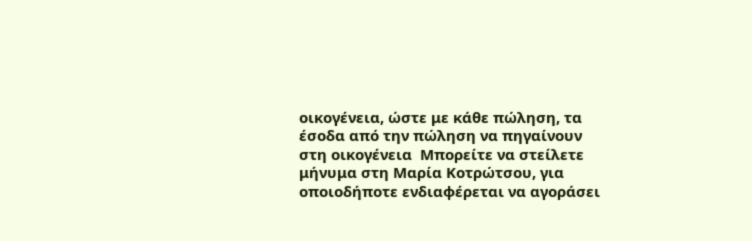οικογένεια, ώστε με κάθε πώληση, τα έσοδα από την πώληση να πηγαίνουν στη οικογένεια  Μπορείτε να στείλετε μήνυμα στη Μαρία Κοτρώτσου, για οποιοδήποτε ενδιαφέρεται να αγοράσει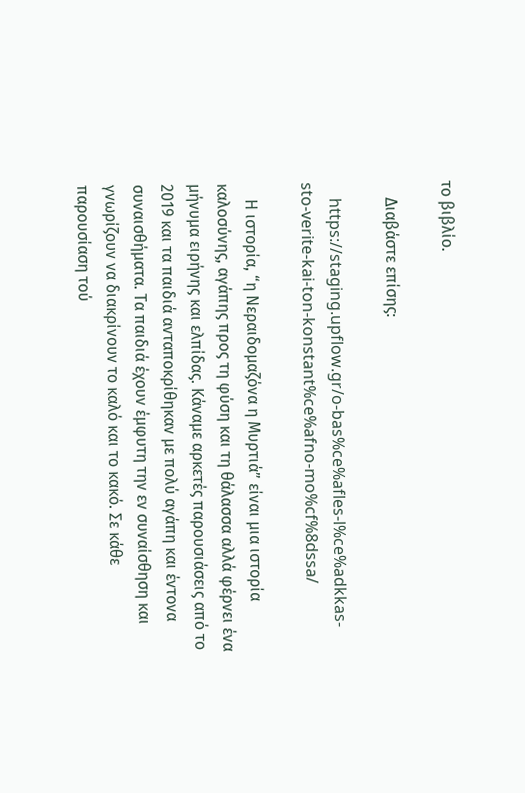το βιβλίο.

    Διαβάστε επίσης:

    https://staging.upflow.gr/o-bas%ce%afles-l%ce%adkkas-sto-verite-kai-ton-konstant%ce%afno-mo%cf%8dssa/

    Η ιστορία, “η Νεραιδομαζόνα η Μυρτιά” είναι μια ιστορία καλοσύνης, αγάπης προς τη φύση και τη θάλασσα αλλά φέρνει ένα μήνυμα ειρήνης και ελπίδας. Κάναμε αρκετές παρουσιάσεις από το 2019 και τα παιδιά ανταποκρίθηκαν με πολύ αγάπη και έντονα συναισθήματα. Τα παιδιά έχουν έμφυτη την εν συναίσθηση και γνωρίζουν να διακρίνουν το καλό και το κακό. Σε κάθε παρουσίαση τού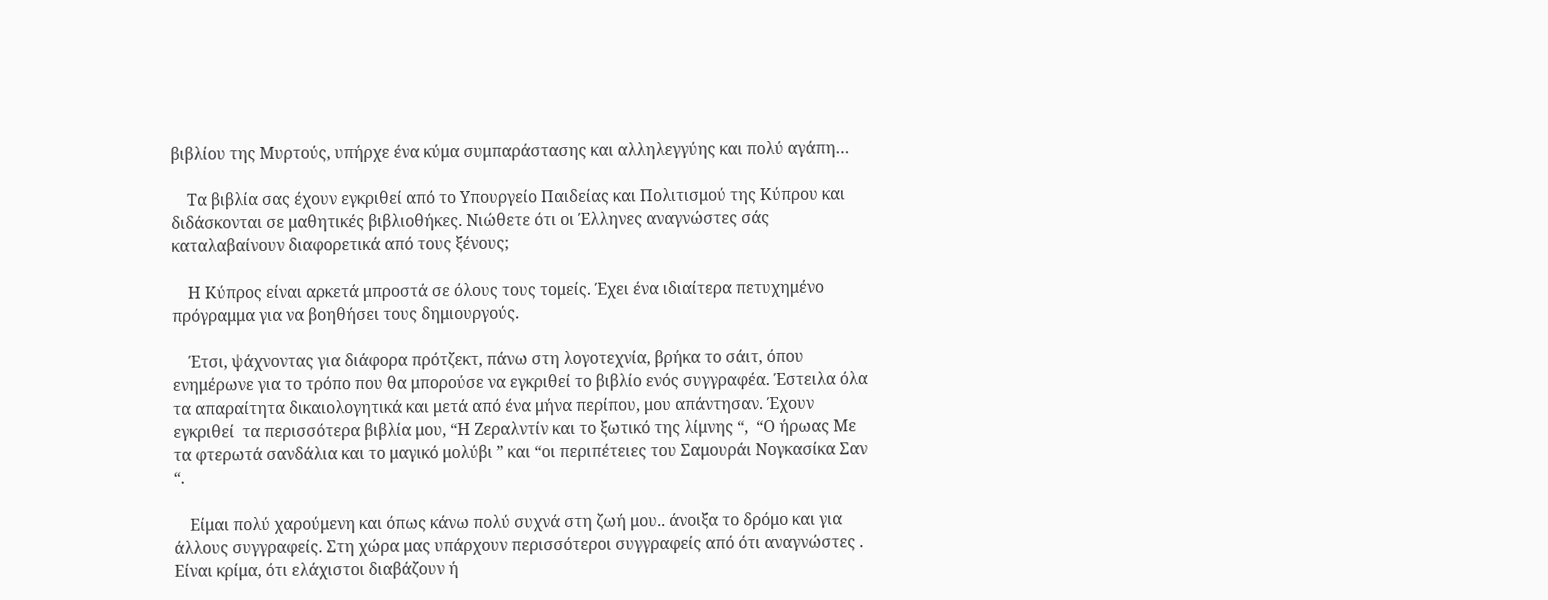βιβλίου της Μυρτούς, υπήρχε ένα κύμα συμπαράστασης και αλληλεγγύης και πολύ αγάπη…

    Τα βιβλία σας έχουν εγκριθεί από το Υπουργείο Παιδείας και Πολιτισμού της Κύπρου και διδάσκονται σε μαθητικές βιβλιοθήκες. Νιώθετε ότι οι Έλληνες αναγνώστες σάς καταλαβαίνουν διαφορετικά από τους ξένους;

    Η Κύπρος είναι αρκετά μπροστά σε όλους τους τομείς. Έχει ένα ιδιαίτερα πετυχημένο πρόγραμμα για να βοηθήσει τους δημιουργούς.

    Έτσι, ψάχνοντας για διάφορα πρότζεκτ, πάνω στη λογοτεχνία, βρήκα το σάιτ, όπου ενημέρωνε για το τρόπο που θα μπορούσε να εγκριθεί το βιβλίο ενός συγγραφέα. Έστειλα όλα τα απαραίτητα δικαιολογητικά και μετά από ένα μήνα περίπου, μου απάντησαν. Έχουν εγκριθεί  τα περισσότερα βιβλία μου, “Η Ζεραλντίν και το ξωτικό της λίμνης “,  “Ο ήρωας Με τα φτερωτά σανδάλια και το μαγικό μολύβι ” και “οι περιπέτειες του Σαμουράι Νογκασίκα Σαν “.

    Είμαι πολύ χαρούμενη και όπως κάνω πολύ συχνά στη ζωή μου.. άνοιξα το δρόμο και για άλλους συγγραφείς. Στη χώρα μας υπάρχουν περισσότεροι συγγραφείς από ότι αναγνώστες . Είναι κρίμα, ότι ελάχιστοι διαβάζουν ή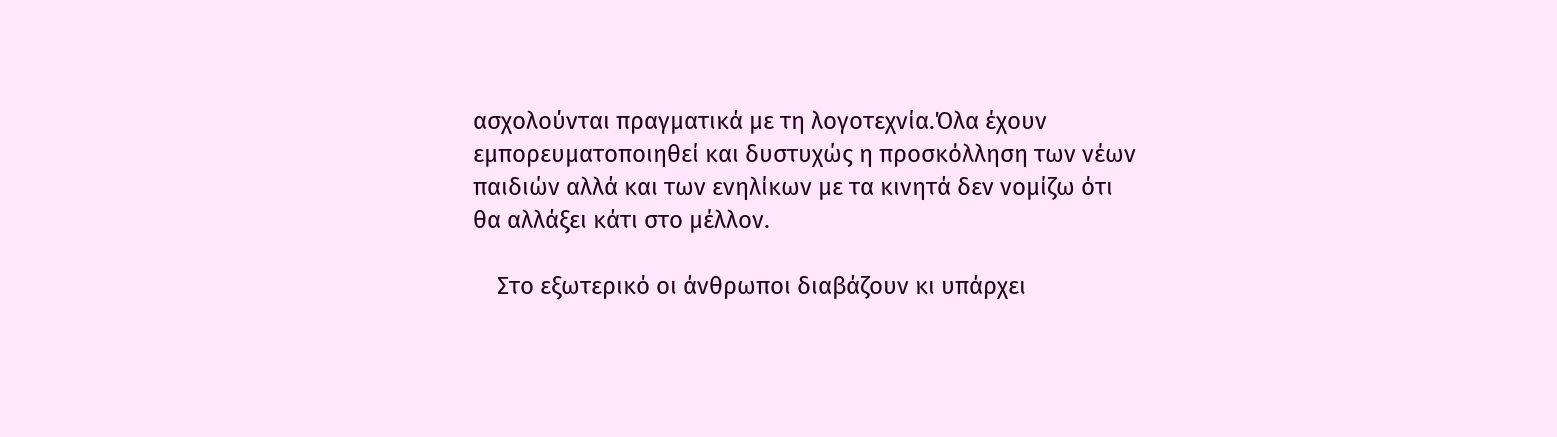ασχολούνται πραγματικά με τη λογοτεχνία.Όλα έχουν εμπορευματοποιηθεί και δυστυχώς η προσκόλληση των νέων παιδιών αλλά και των ενηλίκων με τα κινητά δεν νομίζω ότι θα αλλάξει κάτι στο μέλλον.

    Στο εξωτερικό οι άνθρωποι διαβάζουν κι υπάρχει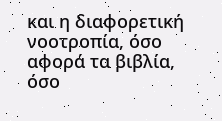και η διαφορετική νοοτροπία, όσο αφορά τα βιβλία, όσο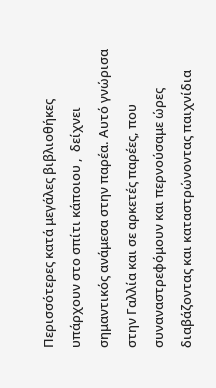Περισσότερες κατά μεγάλες βιβλιοθήκες υπάρχουν στο σπίτι κάποιου ,  δείχνει σημαντικός ανάμεσα στην παρέα. Αυτό γνώρισα στην Γαλλία και σε αρκετές παρέες, που συναναστρεφόμουν και περνούσαμε ώρες διαβάζοντας και καταστρώνοντας παιχνίδια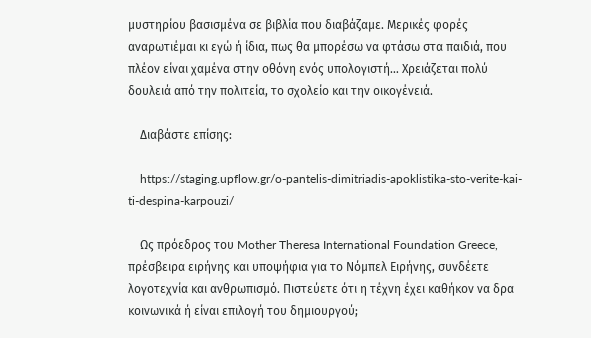μυστηρίου βασισμένα σε βιβλία που διαβάζαμε. Μερικές φορές αναρωτιέμαι κι εγώ ή ίδια, πως θα μπορέσω να φτάσω στα παιδιά, που πλέον είναι χαμένα στην οθόνη ενός υπολογιστή… Χρειάζεται πολύ δουλειά από την πολιτεία, το σχολείο και την οικογένειά.

    Διαβάστε επίσης:

    https://staging.upflow.gr/o-pantelis-dimitriadis-apoklistika-sto-verite-kai-ti-despina-karpouzi/

    Ως πρόεδρος του Mother Theresa International Foundation Greece, πρέσβειρα ειρήνης και υποψήφια για το Νόμπελ Ειρήνης, συνδέετε λογοτεχνία και ανθρωπισμό. Πιστεύετε ότι η τέχνη έχει καθήκον να δρα κοινωνικά ή είναι επιλογή του δημιουργού;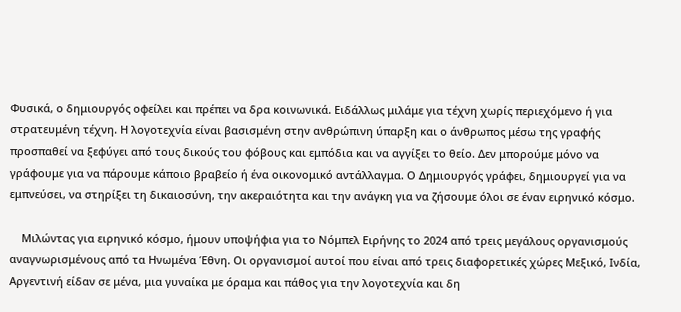Φυσικά, ο δημιουργός οφείλει και πρέπει να δρα κοινωνικά. Ειδάλλως μιλάμε για τέχνη χωρίς περιεχόμενο ή για στρατευμένη τέχνη. Η λογοτεχνία είναι βασισμένη στην ανθρώπινη ύπαρξη και ο άνθρωπος μέσω της γραφής προσπαθεί να ξεφύγει από τους δικούς του φόβους και εμπόδια και να αγγίξει το θείο. Δεν μπορούμε μόνο να γράφουμε για να πάρουμε κάποιο βραβείο ή ένα οικονομικό αντάλλαγμα. Ο Δημιουργός γράφει, δημιουργεί για να εμπνεύσει, να στηρίξει τη δικαιοσύνη, την ακεραιότητα και την ανάγκη για να ζήσουμε όλοι σε έναν ειρηνικό κόσμο.

    Μιλώντας για ειρηνικό κόσμο, ήμουν υποψήφια για το Νόμπελ Ειρήνης το 2024 από τρεις μεγάλους οργανισμούς αναγνωρισμένους από τα Ηνωμένα Έθνη. Οι οργανισμοί αυτοί που είναι από τρεις διαφορετικές χώρες Μεξικό, Ινδία, Αργεντινή είδαν σε μένα, μια γυναίκα με όραμα και πάθος για την λογοτεχνία και δη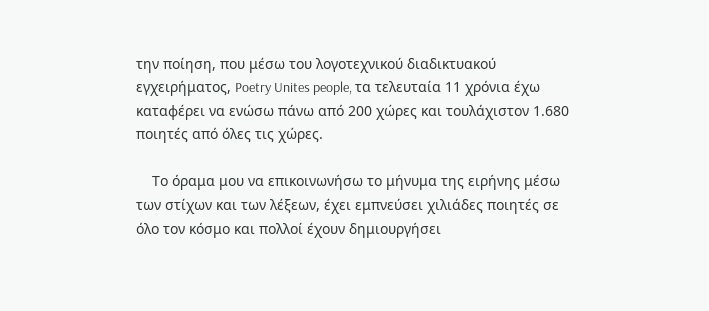την ποίηση, που μέσω του λογοτεχνικού διαδικτυακού εγχειρήματος, Poetry Unites people, τα τελευταία 11 χρόνια έχω καταφέρει να ενώσω πάνω από 200 χώρες και τουλάχιστον 1.680 ποιητές από όλες τις χώρες.

    Το όραμα μου να επικοινωνήσω το μήνυμα της ειρήνης μέσω των στίχων και των λέξεων, έχει εμπνεύσει χιλιάδες ποιητές σε όλο τον κόσμο και πολλοί έχουν δημιουργήσει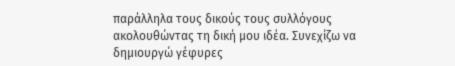παράλληλα τους δικούς τους συλλόγους ακολουθώντας τη δική μου ιδέα. Συνεχίζω να δημιουργώ γέφυρες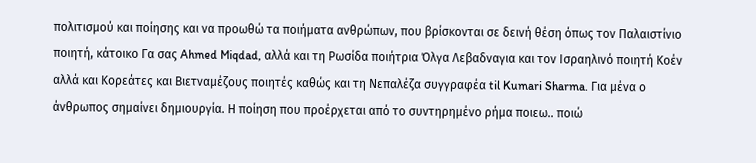πολιτισμού και ποίησης και να προωθώ τα ποιήματα ανθρώπων, που βρίσκονται σε δεινή θέση όπως τον Παλαιστίνιο ποιητή, κάτοικο Γα σας Ahmed Miqdad, αλλά και τη Ρωσίδα ποιήτρια Όλγα Λεβαδναγια και τον Ισραηλινό ποιητή Κοέν αλλά και Κορεάτες και Βιετναμέζους ποιητές καθώς και τη Νεπαλέζα συγγραφέα til Kumari Sharma. Για μένα ο άνθρωπος σημαίνει δημιουργία. Η ποίηση που προέρχεται από το συντηρημένο ρήμα ποιεω.. ποιώ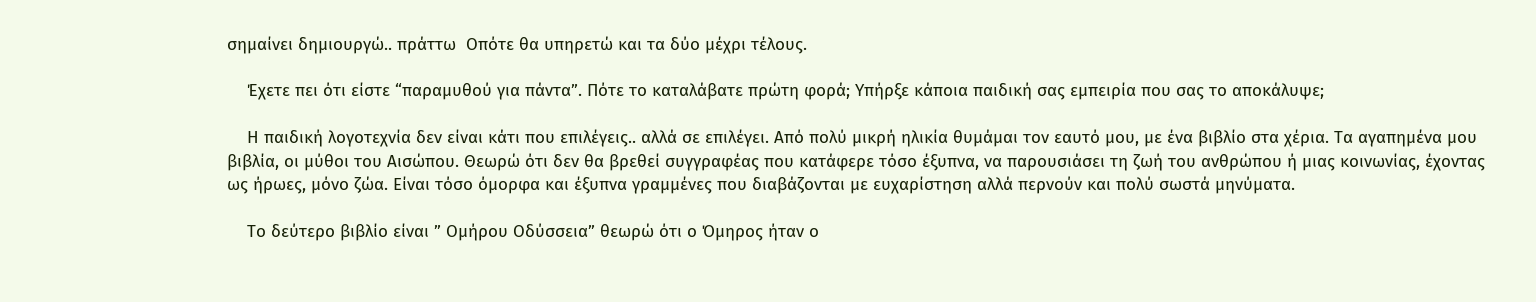σημαίνει δημιουργώ.. πράττω  Οπότε θα υπηρετώ και τα δύο μέχρι τέλους.

    Έχετε πει ότι είστε “παραμυθού για πάντα”. Πότε το καταλάβατε πρώτη φορά; Υπήρξε κάποια παιδική σας εμπειρία που σας το αποκάλυψε;

    Η παιδική λογοτεχνία δεν είναι κάτι που επιλέγεις.. αλλά σε επιλέγει. Από πολύ μικρή ηλικία θυμάμαι τον εαυτό μου, με ένα βιβλίο στα χέρια. Τα αγαπημένα μου βιβλία, οι μύθοι του Αισώπου. Θεωρώ ότι δεν θα βρεθεί συγγραφέας που κατάφερε τόσο έξυπνα, να παρουσιάσει τη ζωή του ανθρώπου ή μιας κοινωνίας, έχοντας ως ήρωες, μόνο ζώα. Είναι τόσο όμορφα και έξυπνα γραμμένες που διαβάζονται με ευχαρίστηση αλλά περνούν και πολύ σωστά μηνύματα.

    Το δεύτερο βιβλίο είναι ” Ομήρου Οδύσσεια” θεωρώ ότι ο Όμηρος ήταν ο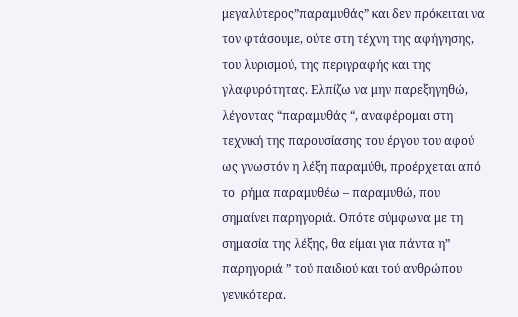μεγαλύτερος”παραμυθάς” και δεν πρόκειται να τον φτάσουμε, ούτε στη τέχνη της αφήγησης, του λυρισμού, της περιγραφής και της γλαφυρότητας. Ελπίζω να μην παρεξηγηθώ, λέγοντας “παραμυθάς “, αναφέρομαι στη τεχνική της παρουσίασης του έργου του αφού ως γνωστόν η λέξη παραμύθι, προέρχεται από το  ρήμα παραμυθέω – παραμυθώ, που σημαίνει παρηγοριά. Οπότε σύμφωνα με τη σημασία της λέξης, θα είμαι για πάντα η” παρηγοριά ” τού παιδιού και τού ανθρώπου γενικότερα.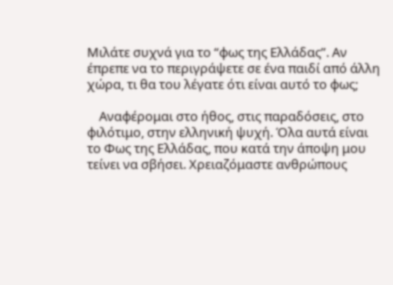Μιλάτε συχνά για το “φως της Ελλάδας”. Αν έπρεπε να το περιγράψετε σε ένα παιδί από άλλη χώρα, τι θα του λέγατε ότι είναι αυτό το φως;

    Αναφέρομαι στο ήθος, στις παραδόσεις, στο φιλότιμο, στην ελληνική ψυχή. Όλα αυτά είναι το Φως της Ελλάδας, που κατά την άποψη μου τείνει να σβήσει. Χρειαζόμαστε ανθρώπους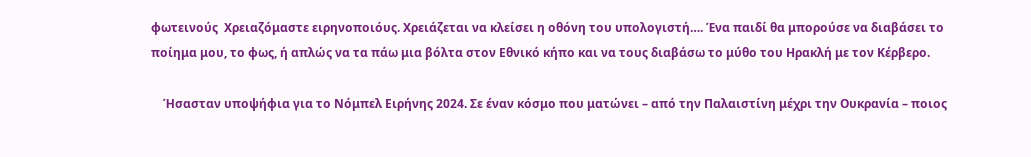φωτεινούς  Χρειαζόμαστε ειρηνοποιόυς. Χρειάζεται να κλείσει η οθόνη του υπολογιστή…. Ένα παιδί θα μπορούσε να διαβάσει το ποίημα μου, το φως, ή απλώς να τα πάω μια βόλτα στον Εθνικό κήπο και να τους διαβάσω το μύθο του Ηρακλή με τον Κέρβερο.

    Ήσασταν υποψήφια για το Νόμπελ Ειρήνης 2024. Σε έναν κόσμο που ματώνει – από την Παλαιστίνη μέχρι την Ουκρανία – ποιος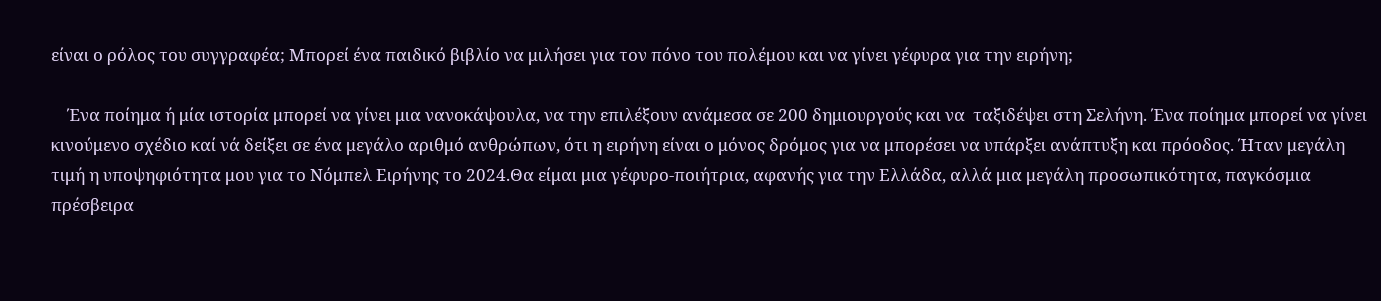είναι ο ρόλος του συγγραφέα; Μπορεί ένα παιδικό βιβλίο να μιλήσει για τον πόνο του πολέμου και να γίνει γέφυρα για την ειρήνη;

    Ένα ποίημα ή μία ιστορία μπορεί να γίνει μια νανοκάψουλα, να την επιλέξουν ανάμεσα σε 200 δημιουργούς και να  ταξιδέψει στη Σελήνη. Ένα ποίημα μπορεί να γίνει κινούμενο σχέδιο καί νά δείξει σε ένα μεγάλο αριθμό ανθρώπων, ότι η ειρήνη είναι ο μόνος δρόμος για να μπορέσει να υπάρξει ανάπτυξη και πρόοδος. Ήταν μεγάλη τιμή η υποψηφιότητα μου για το Νόμπελ Ειρήνης το 2024.Θα είμαι μια γέφυρο-ποιήτρια, αφανής για την Ελλάδα, αλλά μια μεγάλη προσωπικότητα, παγκόσμια πρέσβειρα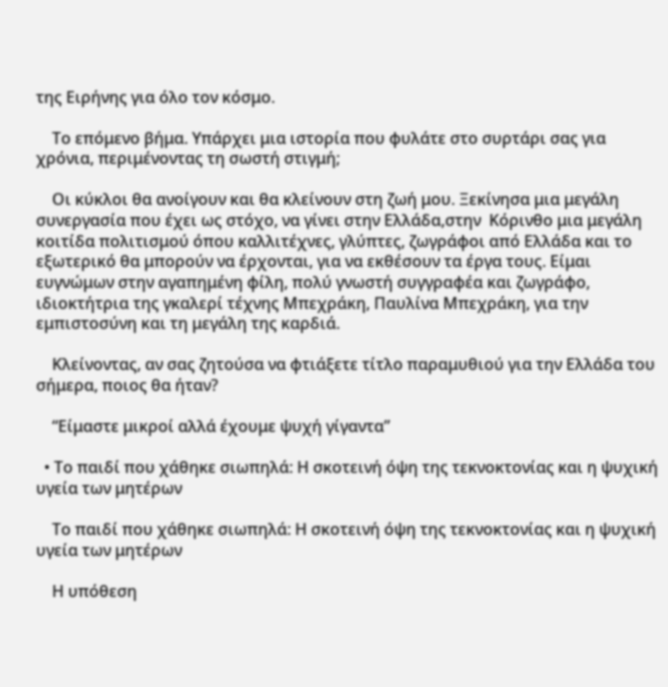της Ειρήνης για όλο τον κόσμο.

    Το επόμενο βήμα. Υπάρχει μια ιστορία που φυλάτε στο συρτάρι σας για χρόνια, περιμένοντας τη σωστή στιγμή;

    Οι κύκλοι θα ανοίγουν και θα κλείνουν στη ζωή μου. Ξεκίνησα μια μεγάλη συνεργασία που έχει ως στόχο, να γίνει στην Ελλάδα,στην  Κόρινθο μια μεγάλη κοιτίδα πολιτισμού όπου καλλιτέχνες, γλύπτες, ζωγράφοι από Ελλάδα και το εξωτερικό θα μπορούν να έρχονται, για να εκθέσουν τα έργα τους. Είμαι ευγνώμων στην αγαπημένη φίλη, πολύ γνωστή συγγραφέα και ζωγράφο, ιδιοκτήτρια της γκαλερί τέχνης Μπεχράκη, Παυλίνα Μπεχράκη, για την εμπιστοσύνη και τη μεγάλη της καρδιά.

    Κλείνοντας, αν σας ζητούσα να φτιάξετε τίτλο παραμυθιού για την Ελλάδα του σήμερα, ποιος θα ήταν?

    “Είμαστε μικροί αλλά έχουμε ψυχή γίγαντα”

  • Το παιδί που χάθηκε σιωπηλά: Η σκοτεινή όψη της τεκνοκτονίας και η ψυχική υγεία των μητέρων

    Το παιδί που χάθηκε σιωπηλά: Η σκοτεινή όψη της τεκνοκτονίας και η ψυχική υγεία των μητέρων

    Η υπόθεση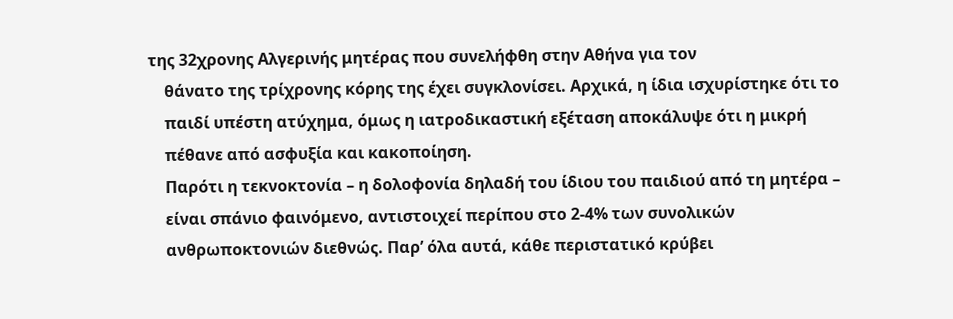της 32χρονης Αλγερινής μητέρας που συνελήφθη στην Αθήνα για τον
    θάνατο της τρίχρονης κόρης της έχει συγκλονίσει. Αρχικά, η ίδια ισχυρίστηκε ότι το
    παιδί υπέστη ατύχημα, όμως η ιατροδικαστική εξέταση αποκάλυψε ότι η μικρή
    πέθανε από ασφυξία και κακοποίηση.
    Παρότι η τεκνοκτονία – η δολοφονία δηλαδή του ίδιου του παιδιού από τη μητέρα –
    είναι σπάνιο φαινόμενο, αντιστοιχεί περίπου στο 2-4% των συνολικών
    ανθρωποκτονιών διεθνώς. Παρ’ όλα αυτά, κάθε περιστατικό κρύβει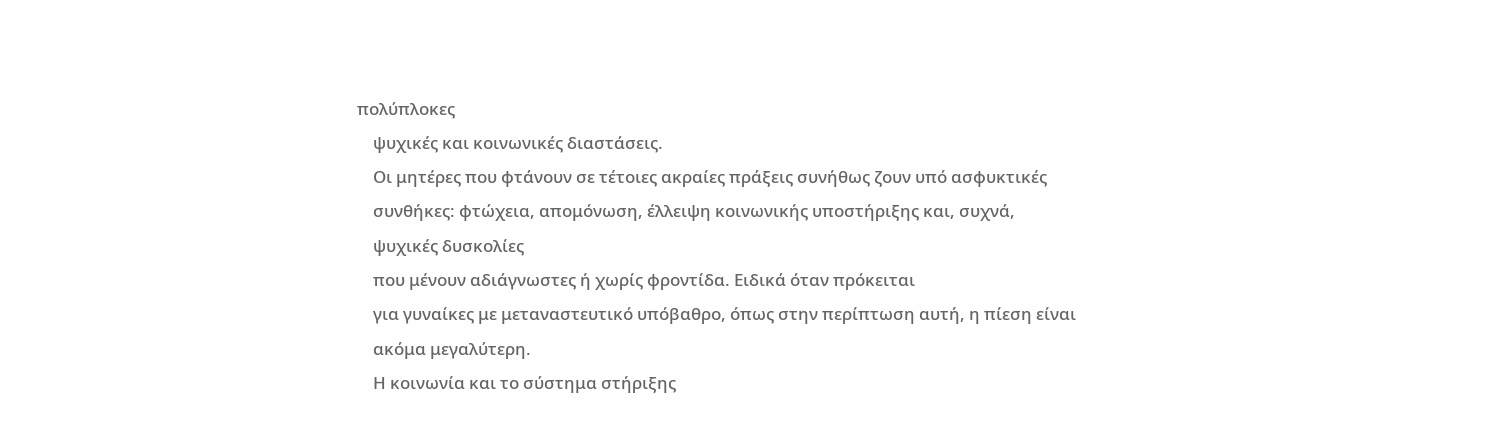πολύπλοκες
    ψυχικές και κοινωνικές διαστάσεις.
    Οι μητέρες που φτάνουν σε τέτοιες ακραίες πράξεις συνήθως ζουν υπό ασφυκτικές
    συνθήκες: φτώχεια, απομόνωση, έλλειψη κοινωνικής υποστήριξης και, συχνά,
    ψυχικές δυσκολίες
    που μένουν αδιάγνωστες ή χωρίς φροντίδα. Ειδικά όταν πρόκειται
    για γυναίκες με μεταναστευτικό υπόβαθρο, όπως στην περίπτωση αυτή, η πίεση είναι
    ακόμα μεγαλύτερη.
    Η κοινωνία και το σύστημα στήριξης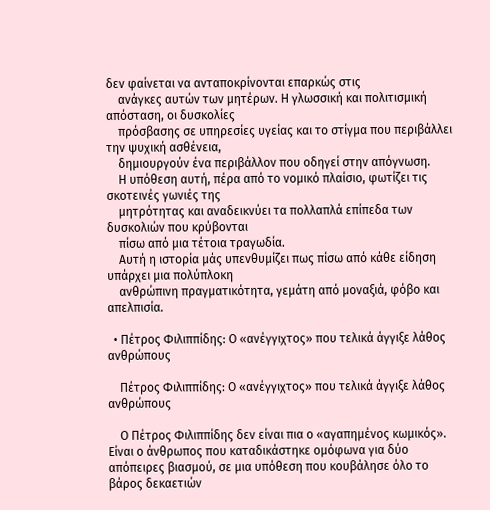δεν φαίνεται να ανταποκρίνονται επαρκώς στις
    ανάγκες αυτών των μητέρων. Η γλωσσική και πολιτισμική απόσταση, οι δυσκολίες
    πρόσβασης σε υπηρεσίες υγείας και το στίγμα που περιβάλλει την ψυχική ασθένεια,
    δημιουργούν ένα περιβάλλον που οδηγεί στην απόγνωση.
    Η υπόθεση αυτή, πέρα από το νομικό πλαίσιο, φωτίζει τις σκοτεινές γωνιές της
    μητρότητας και αναδεικνύει τα πολλαπλά επίπεδα των δυσκολιών που κρύβονται
    πίσω από μια τέτοια τραγωδία.
    Αυτή η ιστορία μάς υπενθυμίζει πως πίσω από κάθε είδηση υπάρχει μια πολύπλοκη
    ανθρώπινη πραγματικότητα, γεμάτη από μοναξιά, φόβο και απελπισία.

  • Πέτρος Φιλιππίδης: Ο «ανέγγιχτος» που τελικά άγγιξε λάθος ανθρώπους

    Πέτρος Φιλιππίδης: Ο «ανέγγιχτος» που τελικά άγγιξε λάθος ανθρώπους

    Ο Πέτρος Φιλιππίδης δεν είναι πια ο «αγαπημένος κωμικός». Είναι ο άνθρωπος που καταδικάστηκε ομόφωνα για δύο απόπειρες βιασμού, σε μια υπόθεση που κουβάλησε όλο το βάρος δεκαετιών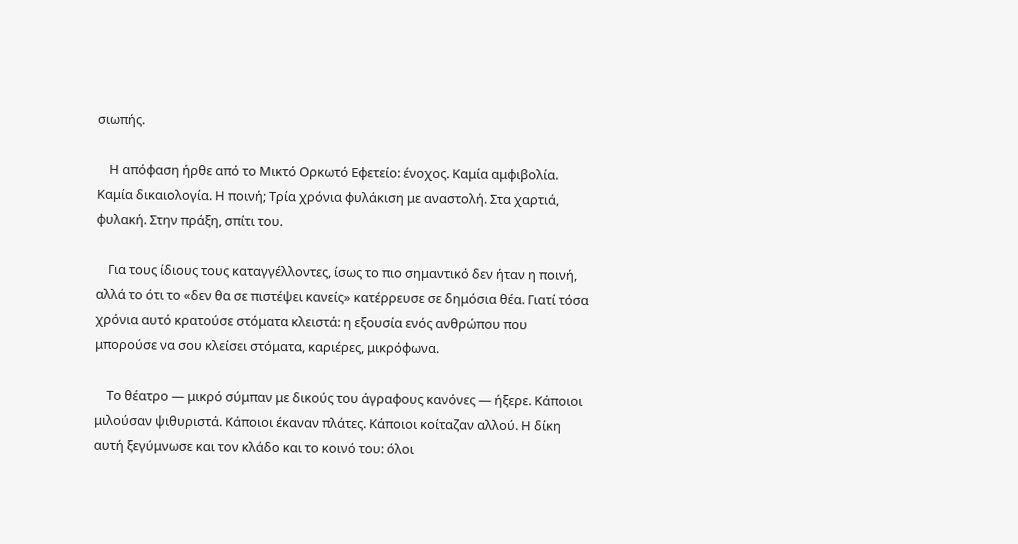σιωπής.

    Η απόφαση ήρθε από το Μικτό Ορκωτό Εφετείο: ένοχος. Καμία αμφιβολία. Καμία δικαιολογία. Η ποινή; Τρία χρόνια φυλάκιση με αναστολή. Στα χαρτιά, φυλακή. Στην πράξη, σπίτι του.

    Για τους ίδιους τους καταγγέλλοντες, ίσως το πιο σημαντικό δεν ήταν η ποινή, αλλά το ότι το «δεν θα σε πιστέψει κανείς» κατέρρευσε σε δημόσια θέα. Γιατί τόσα χρόνια αυτό κρατούσε στόματα κλειστά: η εξουσία ενός ανθρώπου που μπορούσε να σου κλείσει στόματα, καριέρες, μικρόφωνα.

    Το θέατρο — μικρό σύμπαν με δικούς του άγραφους κανόνες — ήξερε. Κάποιοι μιλούσαν ψιθυριστά. Κάποιοι έκαναν πλάτες. Κάποιοι κοίταζαν αλλού. Η δίκη αυτή ξεγύμνωσε και τον κλάδο και το κοινό του: όλοι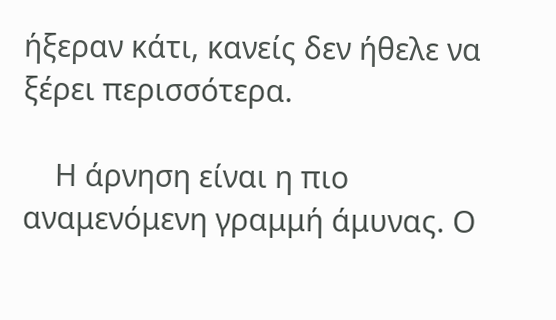ήξεραν κάτι, κανείς δεν ήθελε να ξέρει περισσότερα.

    Η άρνηση είναι η πιο αναμενόμενη γραμμή άμυνας. Ο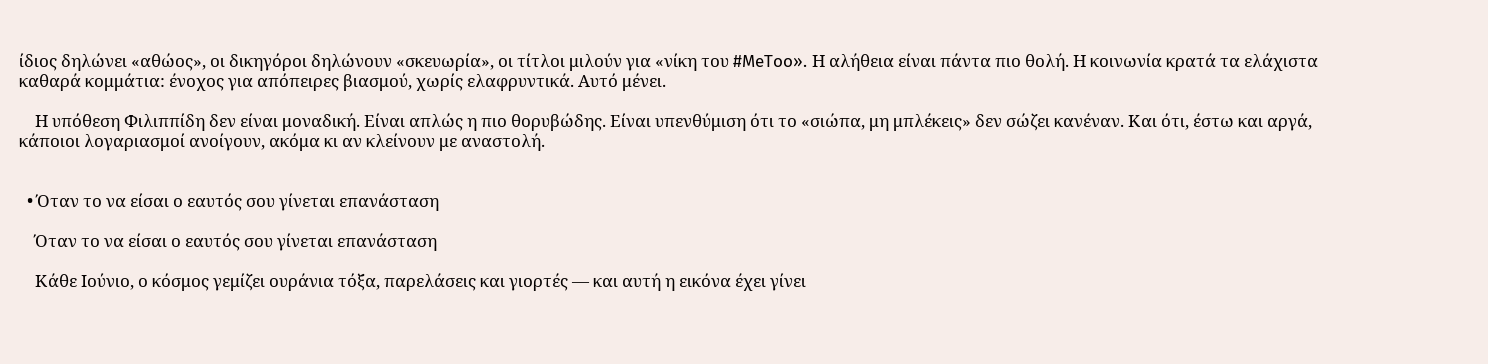ίδιος δηλώνει «αθώος», οι δικηγόροι δηλώνουν «σκευωρία», οι τίτλοι μιλούν για «νίκη του #MeToo». Η αλήθεια είναι πάντα πιο θολή. Η κοινωνία κρατά τα ελάχιστα καθαρά κομμάτια: ένοχος για απόπειρες βιασμού, χωρίς ελαφρυντικά. Αυτό μένει.

    Η υπόθεση Φιλιππίδη δεν είναι μοναδική. Είναι απλώς η πιο θορυβώδης. Είναι υπενθύμιση ότι το «σιώπα, μη μπλέκεις» δεν σώζει κανέναν. Και ότι, έστω και αργά, κάποιοι λογαριασμοί ανοίγουν, ακόμα κι αν κλείνουν με αναστολή.


  • Όταν το να είσαι ο εαυτός σου γίνεται επανάσταση

    Όταν το να είσαι ο εαυτός σου γίνεται επανάσταση

    Κάθε Ιούνιο, ο κόσμος γεμίζει ουράνια τόξα, παρελάσεις και γιορτές — και αυτή η εικόνα έχει γίνει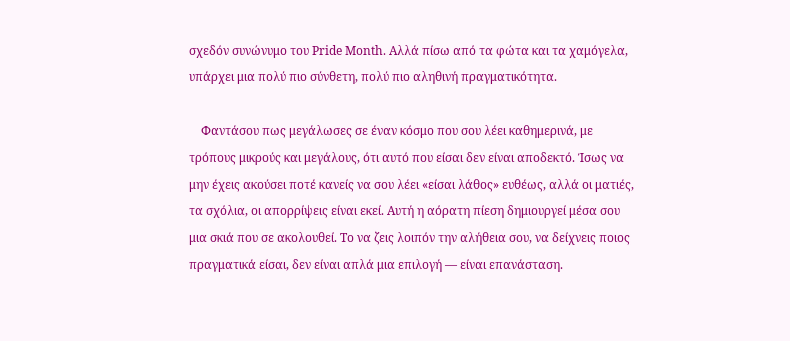σχεδόν συνώνυμο του Pride Month. Αλλά πίσω από τα φώτα και τα χαμόγελα, υπάρχει μια πολύ πιο σύνθετη, πολύ πιο αληθινή πραγματικότητα.

    Φαντάσου πως μεγάλωσες σε έναν κόσμο που σου λέει καθημερινά, με τρόπους μικρούς και μεγάλους, ότι αυτό που είσαι δεν είναι αποδεκτό. Ίσως να μην έχεις ακούσει ποτέ κανείς να σου λέει «είσαι λάθος» ευθέως, αλλά οι ματιές, τα σχόλια, οι απορρίψεις είναι εκεί. Αυτή η αόρατη πίεση δημιουργεί μέσα σου μια σκιά που σε ακολουθεί. Το να ζεις λοιπόν την αλήθεια σου, να δείχνεις ποιος πραγματικά είσαι, δεν είναι απλά μια επιλογή — είναι επανάσταση.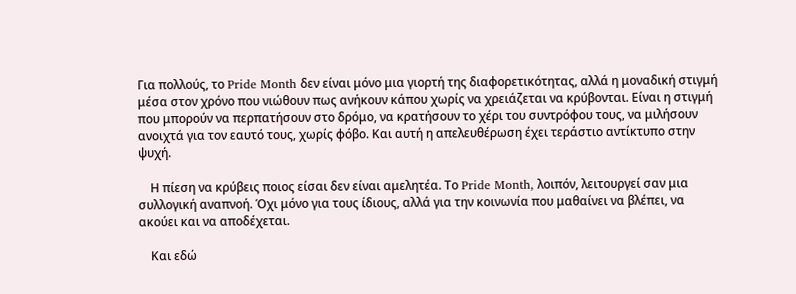Για πολλούς, το Pride Month δεν είναι μόνο μια γιορτή της διαφορετικότητας, αλλά η μοναδική στιγμή μέσα στον χρόνο που νιώθουν πως ανήκουν κάπου χωρίς να χρειάζεται να κρύβονται. Είναι η στιγμή που μπορούν να περπατήσουν στο δρόμο, να κρατήσουν το χέρι του συντρόφου τους, να μιλήσουν ανοιχτά για τον εαυτό τους, χωρίς φόβο. Και αυτή η απελευθέρωση έχει τεράστιο αντίκτυπο στην ψυχή.

    Η πίεση να κρύβεις ποιος είσαι δεν είναι αμελητέα. Το Pride Month, λοιπόν, λειτουργεί σαν μια συλλογική αναπνοή. Όχι μόνο για τους ίδιους, αλλά για την κοινωνία που μαθαίνει να βλέπει, να ακούει και να αποδέχεται.

    Και εδώ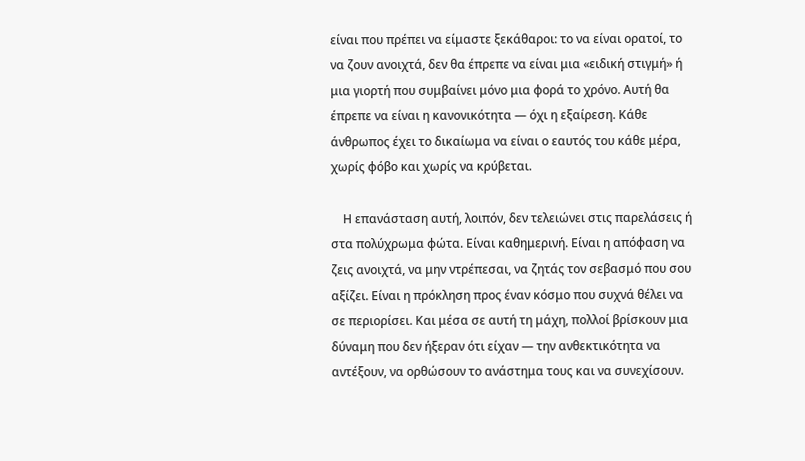είναι που πρέπει να είμαστε ξεκάθαροι: το να είναι ορατοί, το να ζουν ανοιχτά, δεν θα έπρεπε να είναι μια «ειδική στιγμή» ή μια γιορτή που συμβαίνει μόνο μια φορά το χρόνο. Αυτή θα έπρεπε να είναι η κανονικότητα — όχι η εξαίρεση. Κάθε άνθρωπος έχει το δικαίωμα να είναι ο εαυτός του κάθε μέρα, χωρίς φόβο και χωρίς να κρύβεται.

    Η επανάσταση αυτή, λοιπόν, δεν τελειώνει στις παρελάσεις ή στα πολύχρωμα φώτα. Είναι καθημερινή. Είναι η απόφαση να ζεις ανοιχτά, να μην ντρέπεσαι, να ζητάς τον σεβασμό που σου αξίζει. Είναι η πρόκληση προς έναν κόσμο που συχνά θέλει να σε περιορίσει. Και μέσα σε αυτή τη μάχη, πολλοί βρίσκουν μια δύναμη που δεν ήξεραν ότι είχαν — την ανθεκτικότητα να αντέξουν, να ορθώσουν το ανάστημα τους και να συνεχίσουν.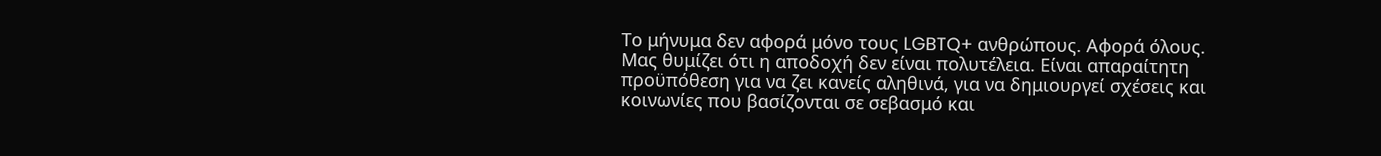Το μήνυμα δεν αφορά μόνο τους LGBTQ+ ανθρώπους. Αφορά όλους. Μας θυμίζει ότι η αποδοχή δεν είναι πολυτέλεια. Είναι απαραίτητη προϋπόθεση για να ζει κανείς αληθινά, για να δημιουργεί σχέσεις και κοινωνίες που βασίζονται σε σεβασμό και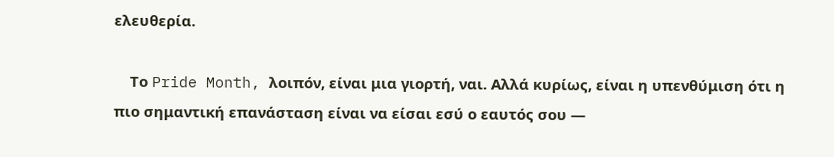ελευθερία.

    Το Pride Month, λοιπόν, είναι μια γιορτή, ναι. Αλλά κυρίως, είναι η υπενθύμιση ότι η πιο σημαντική επανάσταση είναι να είσαι εσύ ο εαυτός σου —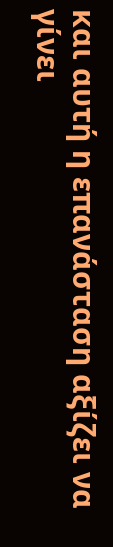και αυτή η επανάσταση αξίζει να γίνει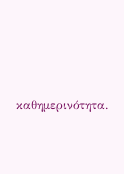καθημερινότητα.